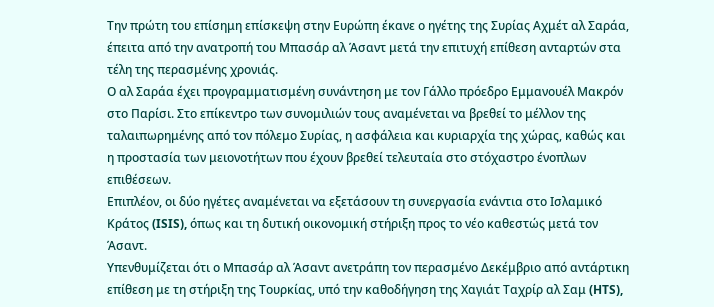Tην πρώτη του επίσημη επίσκεψη στην Ευρώπη έκανε ο ηγέτης της Συρίας Αχμέτ αλ Σαράα, έπειτα από την ανατροπή του Μπασάρ αλ Άσαντ μετά την επιτυχή επίθεση ανταρτών στα τέλη της περασμένης χρονιάς.
Ο αλ Σαράα έχει προγραμματισμένη συνάντηση με τον Γάλλο πρόεδρο Εμμανουέλ Μακρόν στο Παρίσι. Στο επίκεντρο των συνομιλιών τους αναμένεται να βρεθεί το μέλλον της ταλαιπωρημένης από τον πόλεμο Συρίας, η ασφάλεια και κυριαρχία της χώρας, καθώς και η προστασία των μειονοτήτων που έχουν βρεθεί τελευταία στο στόχαστρο ένοπλων επιθέσεων.
Επιπλέον, οι δύο ηγέτες αναμένεται να εξετάσουν τη συνεργασία ενάντια στο Ισλαμικό Κράτος (ISIS), όπως και τη δυτική οικονομική στήριξη προς το νέο καθεστώς μετά τον Άσαντ.
Υπενθυμίζεται ότι ο Μπασάρ αλ Άσαντ ανετράπη τον περασμένο Δεκέμβριο από αντάρτικη επίθεση με τη στήριξη της Τουρκίας, υπό την καθοδήγηση της Χαγιάτ Ταχρίρ αλ Σαμ (HTS),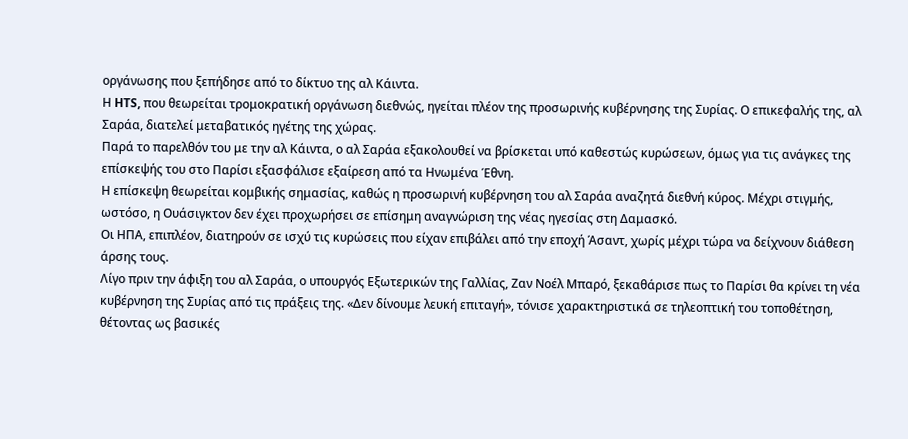οργάνωσης που ξεπήδησε από το δίκτυο της αλ Κάιντα.
Η HTS, που θεωρείται τρομοκρατική οργάνωση διεθνώς, ηγείται πλέον της προσωρινής κυβέρνησης της Συρίας. Ο επικεφαλής της, αλ Σαράα, διατελεί μεταβατικός ηγέτης της χώρας.
Παρά το παρελθόν του με την αλ Κάιντα, ο αλ Σαράα εξακολουθεί να βρίσκεται υπό καθεστώς κυρώσεων, όμως για τις ανάγκες της επίσκεψής του στο Παρίσι εξασφάλισε εξαίρεση από τα Ηνωμένα Έθνη.
Η επίσκεψη θεωρείται κομβικής σημασίας, καθώς η προσωρινή κυβέρνηση του αλ Σαράα αναζητά διεθνή κύρος. Μέχρι στιγμής, ωστόσο, η Ουάσιγκτον δεν έχει προχωρήσει σε επίσημη αναγνώριση της νέας ηγεσίας στη Δαμασκό.
Οι ΗΠΑ, επιπλέον, διατηρούν σε ισχύ τις κυρώσεις που είχαν επιβάλει από την εποχή Άσαντ, χωρίς μέχρι τώρα να δείχνουν διάθεση άρσης τους.
Λίγο πριν την άφιξη του αλ Σαράα, ο υπουργός Εξωτερικών της Γαλλίας, Ζαν Νοέλ Μπαρό, ξεκαθάρισε πως το Παρίσι θα κρίνει τη νέα κυβέρνηση της Συρίας από τις πράξεις της. «Δεν δίνουμε λευκή επιταγή», τόνισε χαρακτηριστικά σε τηλεοπτική του τοποθέτηση, θέτοντας ως βασικές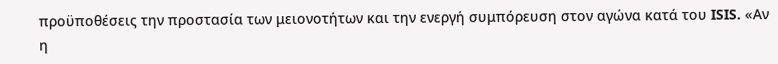προϋποθέσεις την προστασία των μειονοτήτων και την ενεργή συμπόρευση στον αγώνα κατά του ISIS. «Αν η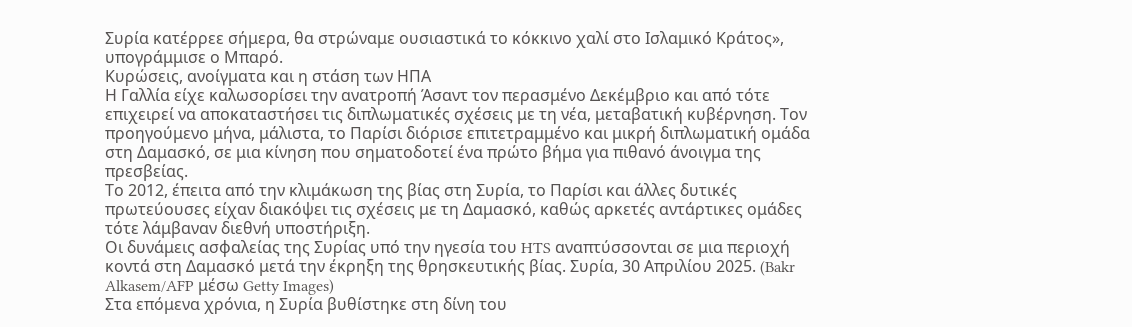Συρία κατέρρεε σήμερα, θα στρώναμε ουσιαστικά το κόκκινο χαλί στο Ισλαμικό Κράτος», υπογράμμισε ο Μπαρό.
Κυρώσεις, ανοίγματα και η στάση των ΗΠΑ
Η Γαλλία είχε καλωσορίσει την ανατροπή Άσαντ τον περασμένο Δεκέμβριο και από τότε επιχειρεί να αποκαταστήσει τις διπλωματικές σχέσεις με τη νέα, μεταβατική κυβέρνηση. Τον προηγούμενο μήνα, μάλιστα, το Παρίσι διόρισε επιτετραμμένο και μικρή διπλωματική ομάδα στη Δαμασκό, σε μια κίνηση που σηματοδοτεί ένα πρώτο βήμα για πιθανό άνοιγμα της πρεσβείας.
Το 2012, έπειτα από την κλιμάκωση της βίας στη Συρία, το Παρίσι και άλλες δυτικές πρωτεύουσες είχαν διακόψει τις σχέσεις με τη Δαμασκό, καθώς αρκετές αντάρτικες ομάδες τότε λάμβαναν διεθνή υποστήριξη.
Οι δυνάμεις ασφαλείας της Συρίας υπό την ηγεσία του HTS αναπτύσσονται σε μια περιοχή κοντά στη Δαμασκό μετά την έκρηξη της θρησκευτικής βίας. Συρία, 30 Απριλίου 2025. (Bakr Alkasem/AFP μέσω Getty Images)
Στα επόμενα χρόνια, η Συρία βυθίστηκε στη δίνη του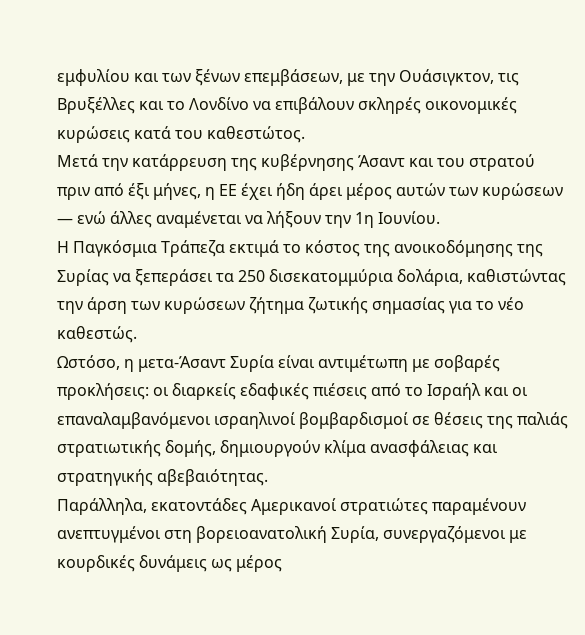εμφυλίου και των ξένων επεμβάσεων, με την Ουάσιγκτον, τις Βρυξέλλες και το Λονδίνο να επιβάλουν σκληρές οικονομικές κυρώσεις κατά του καθεστώτος.
Μετά την κατάρρευση της κυβέρνησης Άσαντ και του στρατού πριν από έξι μήνες, η ΕΕ έχει ήδη άρει μέρος αυτών των κυρώσεων — ενώ άλλες αναμένεται να λήξουν την 1η Ιουνίου.
Η Παγκόσμια Τράπεζα εκτιμά το κόστος της ανοικοδόμησης της Συρίας να ξεπεράσει τα 250 δισεκατομμύρια δολάρια, καθιστώντας την άρση των κυρώσεων ζήτημα ζωτικής σημασίας για το νέο καθεστώς.
Ωστόσο, η μετα-Άσαντ Συρία είναι αντιμέτωπη με σοβαρές προκλήσεις: οι διαρκείς εδαφικές πιέσεις από το Ισραήλ και οι επαναλαμβανόμενοι ισραηλινοί βομβαρδισμοί σε θέσεις της παλιάς στρατιωτικής δομής, δημιουργούν κλίμα ανασφάλειας και στρατηγικής αβεβαιότητας.
Παράλληλα, εκατοντάδες Αμερικανοί στρατιώτες παραμένουν ανεπτυγμένοι στη βορειοανατολική Συρία, συνεργαζόμενοι με κουρδικές δυνάμεις ως μέρος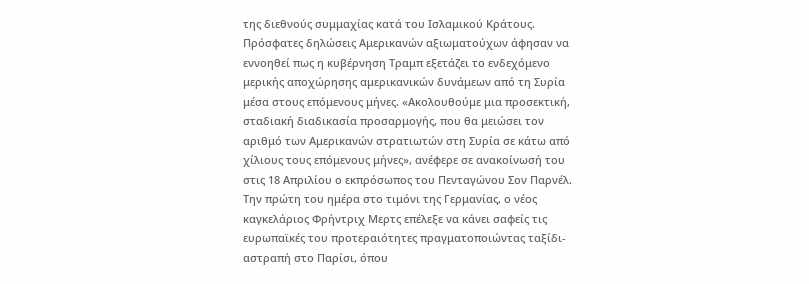της διεθνούς συμμαχίας κατά του Ισλαμικού Κράτους.
Πρόσφατες δηλώσεις Αμερικανών αξιωματούχων άφησαν να εννοηθεί πως η κυβέρνηση Τραμπ εξετάζει το ενδεχόμενο μερικής αποχώρησης αμερικανικών δυνάμεων από τη Συρία μέσα στους επόμενους μήνες. «Ακολουθούμε μια προσεκτική, σταδιακή διαδικασία προσαρμογής, που θα μειώσει τον αριθμό των Αμερικανών στρατιωτών στη Συρία σε κάτω από χίλιους τους επόμενους μήνες», ανέφερε σε ανακοίνωσή του στις 18 Απριλίου ο εκπρόσωπος του Πενταγώνου Σον Παρνέλ.
Την πρώτη του ημέρα στο τιμόνι της Γερμανίας, ο νέος καγκελάριος Φρήντριχ Μερτς επέλεξε να κάνει σαφείς τις ευρωπαϊκές του προτεραιότητες πραγματοποιώντας ταξίδι-αστραπή στο Παρίσι, όπου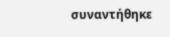συναντήθηκε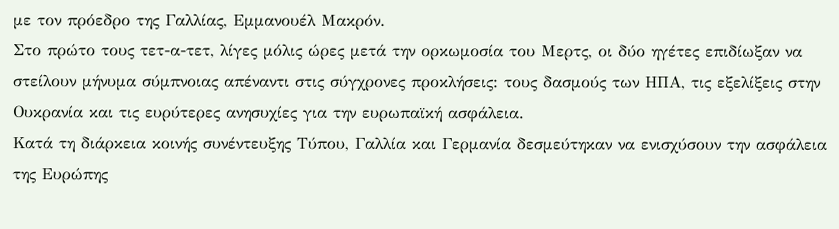με τον πρόεδρο της Γαλλίας, Εμμανουέλ Μακρόν.
Στο πρώτο τους τετ-α-τετ, λίγες μόλις ώρες μετά την ορκωμοσία του Μερτς, οι δύο ηγέτες επιδίωξαν να στείλουν μήνυμα σύμπνοιας απέναντι στις σύγχρονες προκλήσεις: τους δασμούς των ΗΠΑ, τις εξελίξεις στην Ουκρανία και τις ευρύτερες ανησυχίες για την ευρωπαϊκή ασφάλεια.
Κατά τη διάρκεια κοινής συνέντευξης Τύπου, Γαλλία και Γερμανία δεσμεύτηκαν να ενισχύσουν την ασφάλεια της Ευρώπης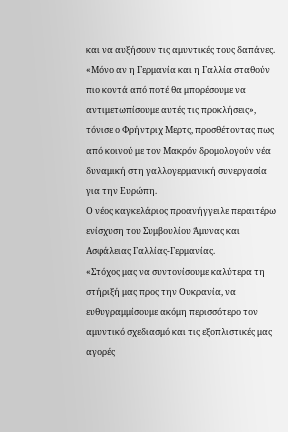και να αυξήσουν τις αμυντικές τους δαπάνες.
«Μόνο αν η Γερμανία και η Γαλλία σταθούν πιο κοντά από ποτέ θα μπορέσουμε να αντιμετωπίσουμε αυτές τις προκλήσεις», τόνισε ο Φρήντριχ Μερτς, προσθέτοντας πως από κοινού με τον Μακρόν δρομολογούν νέα δυναμική στη γαλλογερμανική συνεργασία για την Ευρώπη.
Ο νέος καγκελάριος προανήγγειλε περαιτέρω ενίσχυση του Συμβουλίου Άμυνας και Ασφάλειας Γαλλίας-Γερμανίας.
«Στόχος μας να συντονίσουμε καλύτερα τη στήριξή μας προς την Ουκρανία, να ευθυγραμμίσουμε ακόμη περισσότερο τον αμυντικό σχεδιασμό και τις εξοπλιστικές μας αγορές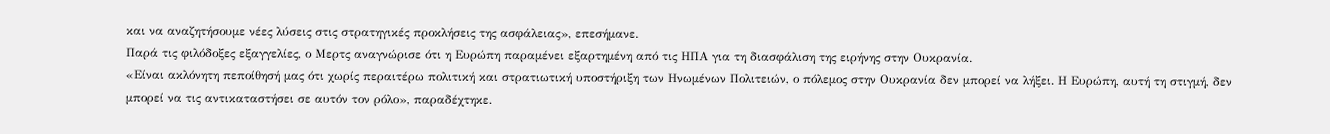και να αναζητήσουμε νέες λύσεις στις στρατηγικές προκλήσεις της ασφάλειας», επεσήμανε.
Παρά τις φιλόδοξες εξαγγελίες, ο Μερτς αναγνώρισε ότι η Ευρώπη παραμένει εξαρτημένη από τις ΗΠΑ για τη διασφάλιση της ειρήνης στην Ουκρανία.
«Είναι ακλόνητη πεποίθησή μας ότι χωρίς περαιτέρω πολιτική και στρατιωτική υποστήριξη των Ηνωμένων Πολιτειών, ο πόλεμος στην Ουκρανία δεν μπορεί να λήξει. Η Ευρώπη, αυτή τη στιγμή, δεν μπορεί να τις αντικαταστήσει σε αυτόν τον ρόλο», παραδέχτηκε.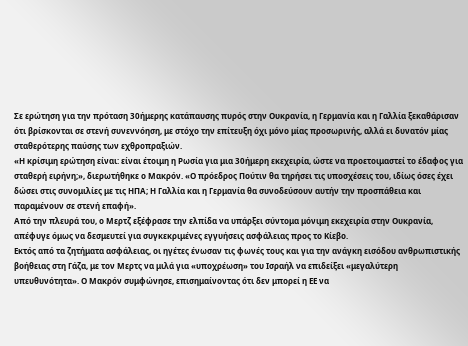Σε ερώτηση για την πρόταση 30ήμερης κατάπαυσης πυρός στην Ουκρανία, η Γερμανία και η Γαλλία ξεκαθάρισαν ότι βρίσκονται σε στενή συνεννόηση, με στόχο την επίτευξη όχι μόνο μίας προσωρινής, αλλά ει δυνατόν μίας σταθερότερης παύσης των εχθροπραξιών.
«Η κρίσιμη ερώτηση είναι: είναι έτοιμη η Ρωσία για μια 30ήμερη εκεχειρία, ώστε να προετοιμαστεί το έδαφος για σταθερή ειρήνη;», διερωτήθηκε ο Μακρόν. «Ο πρόεδρος Πούτιν θα τηρήσει τις υποσχέσεις του, ιδίως όσες έχει δώσει στις συνομιλίες με τις ΗΠΑ; Η Γαλλία και η Γερμανία θα συνοδεύσουν αυτήν την προσπάθεια και παραμένουν σε στενή επαφή».
Από την πλευρά του, ο Μερτζ εξέφρασε την ελπίδα να υπάρξει σύντομα μόνιμη εκεχειρία στην Ουκρανία, απέφυγε όμως να δεσμευτεί για συγκεκριμένες εγγυήσεις ασφάλειας προς το Κίεβο.
Εκτός από τα ζητήματα ασφάλειας, οι ηγέτες ένωσαν τις φωνές τους και για την ανάγκη εισόδου ανθρωπιστικής βοήθειας στη Γάζα, με τον Μερτς να μιλά για «υποχρέωση» του Ισραήλ να επιδείξει «μεγαλύτερη υπευθυνότητα». Ο Μακρόν συμφώνησε, επισημαίνοντας ότι δεν μπορεί η ΕΕ να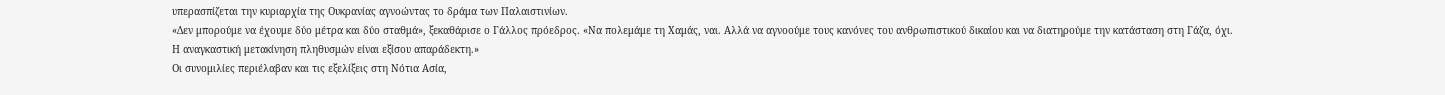υπερασπίζεται την κυριαρχία της Ουκρανίας αγνοώντας το δράμα των Παλαιστινίων.
«Δεν μπορούμε να έχουμε δύο μέτρα και δύο σταθμά», ξεκαθάρισε ο Γάλλος πρόεδρος. «Να πολεμάμε τη Χαμάς, ναι. Αλλά να αγνοούμε τους κανόνες του ανθρωπιστικού δικαίου και να διατηρούμε την κατάσταση στη Γάζα, όχι. Η αναγκαστική μετακίνηση πληθυσμών είναι εξίσου απαράδεκτη.»
Οι συνομιλίες περιέλαβαν και τις εξελίξεις στη Νότια Ασία,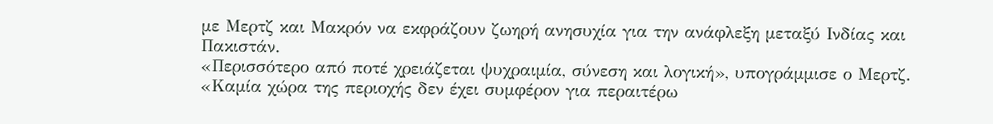με Μερτζ και Μακρόν να εκφράζουν ζωηρή ανησυχία για την ανάφλεξη μεταξύ Ινδίας και Πακιστάν.
«Περισσότερο από ποτέ χρειάζεται ψυχραιμία, σύνεση και λογική», υπογράμμισε ο Μερτζ. «Καμία χώρα της περιοχής δεν έχει συμφέρον για περαιτέρω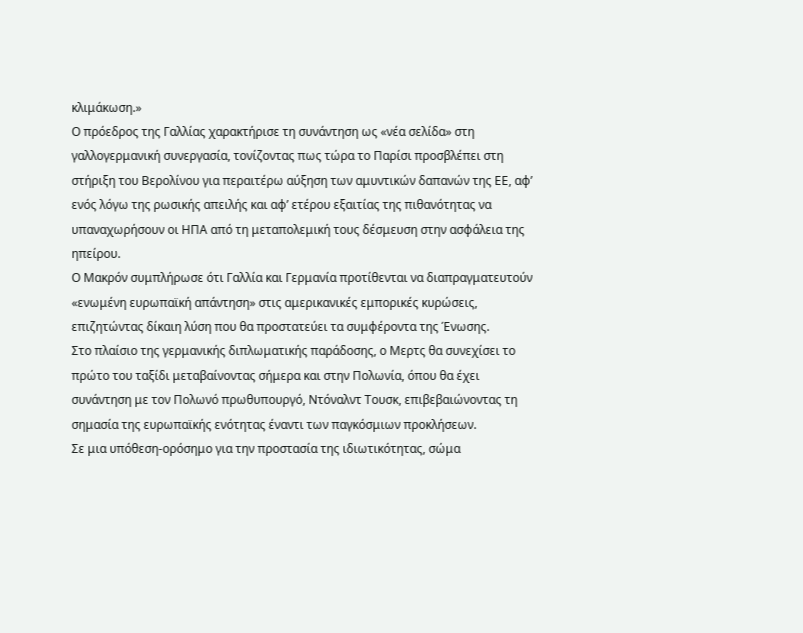κλιμάκωση.»
Ο πρόεδρος της Γαλλίας χαρακτήρισε τη συνάντηση ως «νέα σελίδα» στη γαλλογερμανική συνεργασία, τονίζοντας πως τώρα το Παρίσι προσβλέπει στη στήριξη του Βερολίνου για περαιτέρω αύξηση των αμυντικών δαπανών της ΕΕ, αφ’ ενός λόγω της ρωσικής απειλής και αφ’ ετέρου εξαιτίας της πιθανότητας να υπαναχωρήσουν οι ΗΠΑ από τη μεταπολεμική τους δέσμευση στην ασφάλεια της ηπείρου.
Ο Μακρόν συμπλήρωσε ότι Γαλλία και Γερμανία προτίθενται να διαπραγματευτούν «ενωμένη ευρωπαϊκή απάντηση» στις αμερικανικές εμπορικές κυρώσεις, επιζητώντας δίκαιη λύση που θα προστατεύει τα συμφέροντα της Ένωσης.
Στο πλαίσιο της γερμανικής διπλωματικής παράδοσης, ο Μερτς θα συνεχίσει το πρώτο του ταξίδι μεταβαίνοντας σήμερα και στην Πολωνία, όπου θα έχει συνάντηση με τον Πολωνό πρωθυπουργό, Ντόναλντ Τουσκ, επιβεβαιώνοντας τη σημασία της ευρωπαϊκής ενότητας έναντι των παγκόσμιων προκλήσεων.
Σε μια υπόθεση-ορόσημο για την προστασία της ιδιωτικότητας, σώμα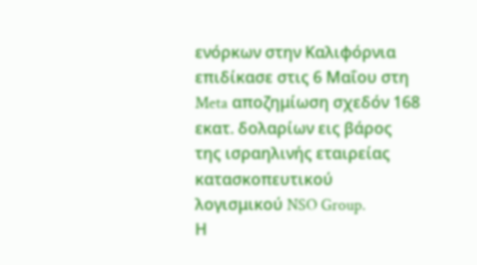ενόρκων στην Καλιφόρνια επιδίκασε στις 6 Μαΐου στη Meta αποζημίωση σχεδόν 168 εκατ. δολαρίων εις βάρος της ισραηλινής εταιρείας κατασκοπευτικού λογισμικού NSO Group.
Η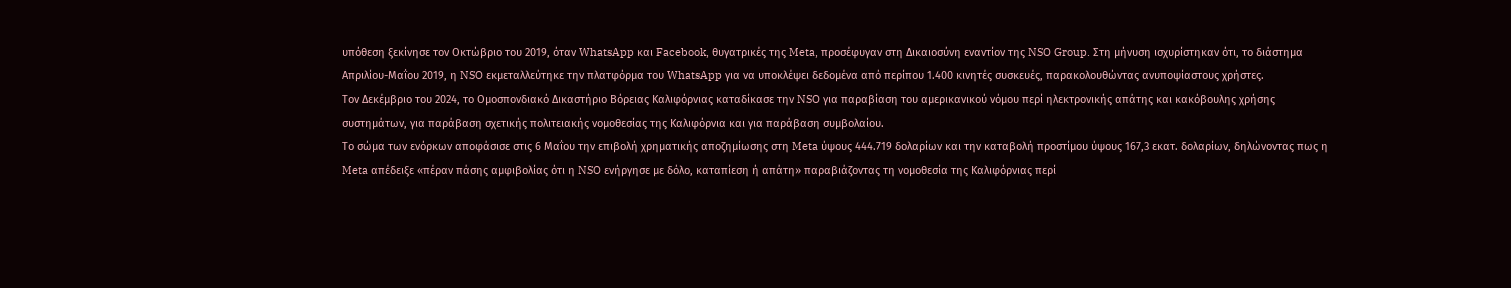υπόθεση ξεκίνησε τον Οκτώβριο του 2019, όταν WhatsApp και Facebook, θυγατρικές της Meta, προσέφυγαν στη Δικαιοσύνη εναντίον της NSO Group. Στη μήνυση ισχυρίστηκαν ότι, το διάστημα Απριλίου-Μαΐου 2019, η NSO εκμεταλλεύτηκε την πλατφόρμα του WhatsApp για να υποκλέψει δεδομένα από περίπου 1.400 κινητές συσκευές, παρακολουθώντας ανυποψίαστους χρήστες.
Τον Δεκέμβριο του 2024, το Ομοσπονδιακό Δικαστήριο Βόρειας Καλιφόρνιας καταδίκασε την NSO για παραβίαση του αμερικανικού νόμου περί ηλεκτρονικής απάτης και κακόβουλης χρήσης συστημάτων, για παράβαση σχετικής πολιτειακής νομοθεσίας της Καλιφόρνια και για παράβαση συμβολαίου.
Το σώμα των ενόρκων αποφάσισε στις 6 Μαΐου την επιβολή χρηματικής αποζημίωσης στη Meta ύψους 444.719 δολαρίων και την καταβολή προστίμου ύψους 167,3 εκατ. δολαρίων, δηλώνοντας πως η Meta απέδειξε «πέραν πάσης αμφιβολίας ότι η NSO ενήργησε με δόλο, καταπίεση ή απάτη» παραβιάζοντας τη νομοθεσία της Καλιφόρνιας περί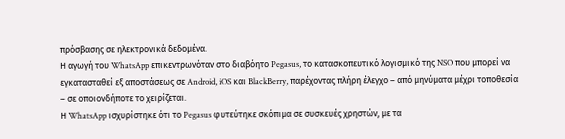πρόσβασης σε ηλεκτρονικά δεδομένα.
Η αγωγή του WhatsApp επικεντρωνόταν στο διαβόητο Pegasus, το κατασκοπευτικό λογισμικό της NSO που μπορεί να εγκατασταθεί εξ αποστάσεως σε Android, iOS και BlackBerry, παρέχοντας πλήρη έλεγχο – από μηνύματα μέχρι τοποθεσία – σε οποιονδήποτε το χειρίζεται.
Η WhatsApp ισχυρίστηκε ότι το Pegasus φυτεύτηκε σκόπιμα σε συσκευές χρηστών, με τα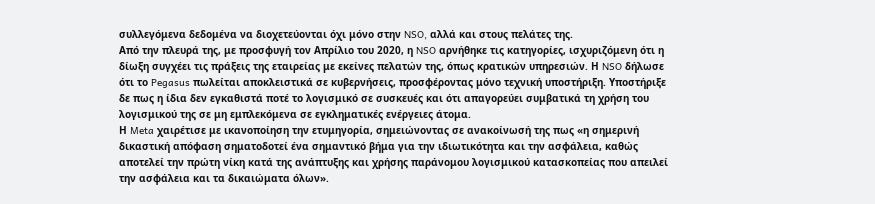συλλεγόμενα δεδομένα να διοχετεύονται όχι μόνο στην NSO, αλλά και στους πελάτες της.
Από την πλευρά της, με προσφυγή τον Απρίλιο του 2020, η NSO αρνήθηκε τις κατηγορίες, ισχυριζόμενη ότι η δίωξη συγχέει τις πράξεις της εταιρείας με εκείνες πελατών της, όπως κρατικών υπηρεσιών. Η NSO δήλωσε ότι το Pegasus πωλείται αποκλειστικά σε κυβερνήσεις, προσφέροντας μόνο τεχνική υποστήριξη. Υποστήριξε δε πως η ίδια δεν εγκαθιστά ποτέ το λογισμικό σε συσκευές και ότι απαγορεύει συμβατικά τη χρήση του λογισμικού της σε μη εμπλεκόμενα σε εγκληματικές ενέργειες άτομα.
Η Meta χαιρέτισε με ικανοποίηση την ετυμηγορία, σημειώνοντας σε ανακοίνωσή της πως «η σημερινή δικαστική απόφαση σηματοδοτεί ένα σημαντικό βήμα για την ιδιωτικότητα και την ασφάλεια, καθώς αποτελεί την πρώτη νίκη κατά της ανάπτυξης και χρήσης παράνομου λογισμικού κατασκοπείας που απειλεί την ασφάλεια και τα δικαιώματα όλων».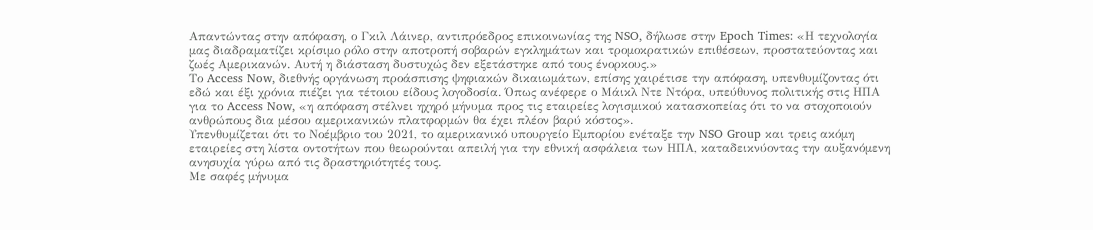Απαντώντας στην απόφαση, ο Γκιλ Λάινερ, αντιπρόεδρος επικοινωνίας της NSO, δήλωσε στην Epoch Times: «Η τεχνολογία μας διαδραματίζει κρίσιμο ρόλο στην αποτροπή σοβαρών εγκλημάτων και τρομοκρατικών επιθέσεων, προστατεύοντας και ζωές Αμερικανών. Αυτή η διάσταση δυστυχώς δεν εξετάστηκε από τους ένορκους.»
Το Access Now, διεθνής οργάνωση προάσπισης ψηφιακών δικαιωμάτων, επίσης χαιρέτισε την απόφαση, υπενθυμίζοντας ότι εδώ και έξι χρόνια πιέζει για τέτοιου είδους λογοδοσία. Όπως ανέφερε ο Μάικλ Ντε Ντόρα, υπεύθυνος πολιτικής στις ΗΠΑ για το Access Now, «η απόφαση στέλνει ηχηρό μήνυμα προς τις εταιρείες λογισμικού κατασκοπείας ότι το να στοχοποιούν ανθρώπους δια μέσου αμερικανικών πλατφορμών θα έχει πλέον βαρύ κόστος».
Υπενθυμίζεται ότι το Νοέμβριο του 2021, το αμερικανικό υπουργείο Εμπορίου ενέταξε την NSO Group και τρεις ακόμη εταιρείες στη λίστα οντοτήτων που θεωρούνται απειλή για την εθνική ασφάλεια των ΗΠΑ, καταδεικνύοντας την αυξανόμενη ανησυχία γύρω από τις δραστηριότητές τους.
Με σαφές μήνυμα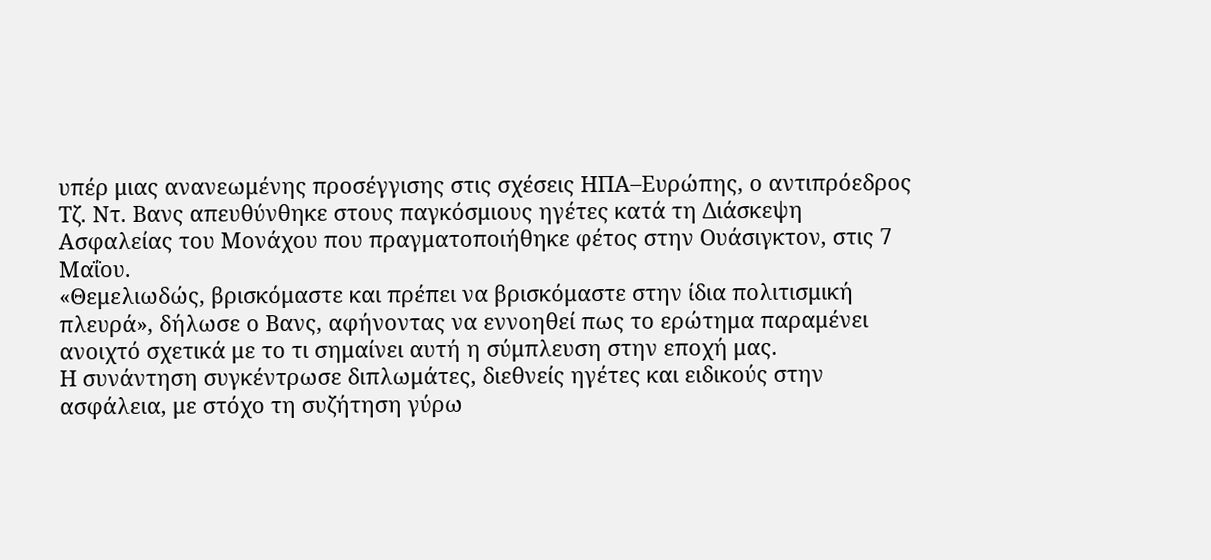υπέρ μιας ανανεωμένης προσέγγισης στις σχέσεις ΗΠΑ–Ευρώπης, ο αντιπρόεδρος Τζ. Ντ. Βανς απευθύνθηκε στους παγκόσμιους ηγέτες κατά τη Διάσκεψη Ασφαλείας του Μονάχου που πραγματοποιήθηκε φέτος στην Ουάσιγκτον, στις 7 Μαΐου.
«Θεμελιωδώς, βρισκόμαστε και πρέπει να βρισκόμαστε στην ίδια πολιτισμική πλευρά», δήλωσε ο Βανς, αφήνοντας να εννοηθεί πως το ερώτημα παραμένει ανοιχτό σχετικά με το τι σημαίνει αυτή η σύμπλευση στην εποχή μας.
Η συνάντηση συγκέντρωσε διπλωμάτες, διεθνείς ηγέτες και ειδικούς στην ασφάλεια, με στόχο τη συζήτηση γύρω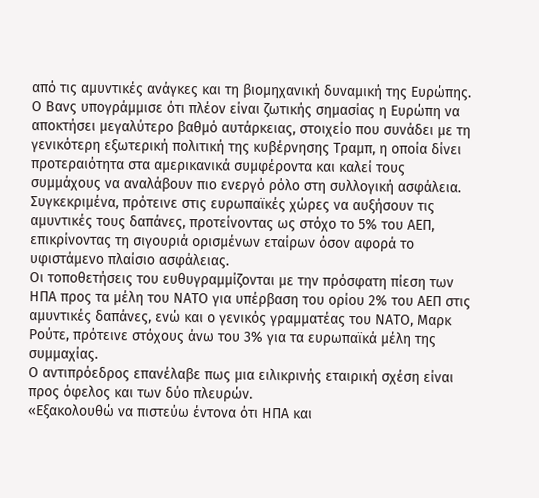από τις αμυντικές ανάγκες και τη βιομηχανική δυναμική της Ευρώπης.
Ο Βανς υπογράμμισε ότι πλέον είναι ζωτικής σημασίας η Ευρώπη να αποκτήσει μεγαλύτερο βαθμό αυτάρκειας, στοιχείο που συνάδει με τη γενικότερη εξωτερική πολιτική της κυβέρνησης Τραμπ, η οποία δίνει προτεραιότητα στα αμερικανικά συμφέροντα και καλεί τους συμμάχους να αναλάβουν πιο ενεργό ρόλο στη συλλογική ασφάλεια.
Συγκεκριμένα, πρότεινε στις ευρωπαϊκές χώρες να αυξήσουν τις αμυντικές τους δαπάνες, προτείνοντας ως στόχο το 5% του ΑΕΠ, επικρίνοντας τη σιγουριά ορισμένων εταίρων όσον αφορά το υφιστάμενο πλαίσιο ασφάλειας.
Οι τοποθετήσεις του ευθυγραμμίζονται με την πρόσφατη πίεση των ΗΠΑ προς τα μέλη του ΝΑΤΟ για υπέρβαση του ορίου 2% του ΑΕΠ στις αμυντικές δαπάνες, ενώ και ο γενικός γραμματέας του ΝΑΤΟ, Μαρκ Ρούτε, πρότεινε στόχους άνω του 3% για τα ευρωπαϊκά μέλη της συμμαχίας.
Ο αντιπρόεδρος επανέλαβε πως μια ειλικρινής εταιρική σχέση είναι προς όφελος και των δύο πλευρών.
«Εξακολουθώ να πιστεύω έντονα ότι ΗΠΑ και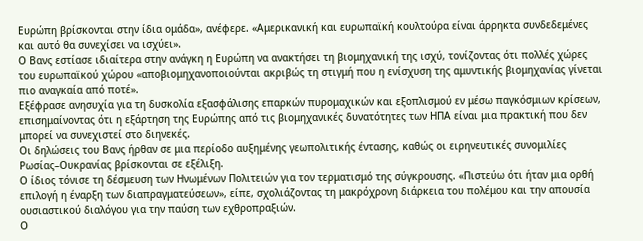Ευρώπη βρίσκονται στην ίδια ομάδα», ανέφερε. «Αμερικανική και ευρωπαϊκή κουλτούρα είναι άρρηκτα συνδεδεμένες και αυτό θα συνεχίσει να ισχύει».
Ο Βανς εστίασε ιδιαίτερα στην ανάγκη η Ευρώπη να ανακτήσει τη βιομηχανική της ισχύ, τονίζοντας ότι πολλές χώρες του ευρωπαϊκού χώρου «αποβιομηχανοποιούνται ακριβώς τη στιγμή που η ενίσχυση της αμυντικής βιομηχανίας γίνεται πιο αναγκαία από ποτέ».
Εξέφρασε ανησυχία για τη δυσκολία εξασφάλισης επαρκών πυρομαχικών και εξοπλισμού εν μέσω παγκόσμιων κρίσεων, επισημαίνοντας ότι η εξάρτηση της Ευρώπης από τις βιομηχανικές δυνατότητες των ΗΠΑ είναι μια πρακτική που δεν μπορεί να συνεχιστεί στο διηνεκές.
Οι δηλώσεις του Βανς ήρθαν σε μια περίοδο αυξημένης γεωπολιτικής έντασης, καθώς οι ειρηνευτικές συνομιλίες Ρωσίας–Ουκρανίας βρίσκονται σε εξέλιξη.
Ο ίδιος τόνισε τη δέσμευση των Ηνωμένων Πολιτειών για τον τερματισμό της σύγκρουσης. «Πιστεύω ότι ήταν μια ορθή επιλογή η έναρξη των διαπραγματεύσεων», είπε, σχολιάζοντας τη μακρόχρονη διάρκεια του πολέμου και την απουσία ουσιαστικού διαλόγου για την παύση των εχθροπραξιών.
Ο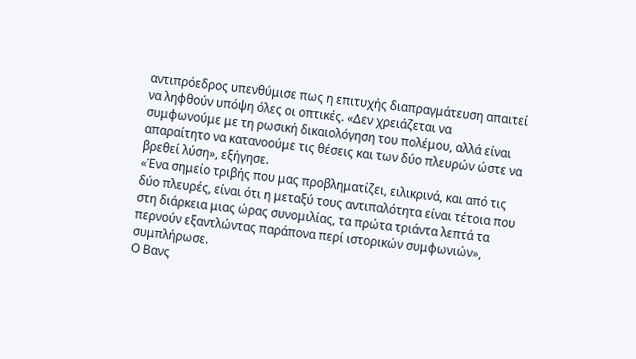αντιπρόεδρος υπενθύμισε πως η επιτυχής διαπραγμάτευση απαιτεί να ληφθούν υπόψη όλες οι οπτικές. «Δεν χρειάζεται να συμφωνούμε με τη ρωσική δικαιολόγηση του πολέμου, αλλά είναι απαραίτητο να κατανοούμε τις θέσεις και των δύο πλευρών ώστε να βρεθεί λύση», εξήγησε.
«Ένα σημείο τριβής που μας προβληματίζει, ειλικρινά, και από τις δύο πλευρές, είναι ότι η μεταξύ τους αντιπαλότητα είναι τέτοια που στη διάρκεια μιας ώρας συνομιλίας, τα πρώτα τριάντα λεπτά τα περνούν εξαντλώντας παράπονα περί ιστορικών συμφωνιών», συμπλήρωσε.
Ο Βανς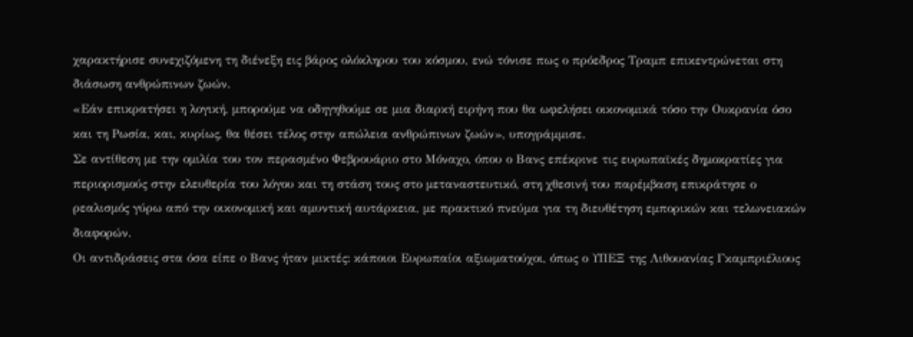χαρακτήρισε συνεχιζόμενη τη διένεξη εις βάρος ολόκληρου του κόσμου, ενώ τόνισε πως ο πρόεδρος Τραμπ επικεντρώνεται στη διάσωση ανθρώπινων ζωών.
«Εάν επικρατήσει η λογική, μπορούμε να οδηγηθούμε σε μια διαρκή ειρήνη που θα ωφελήσει οικονομικά τόσο την Ουκρανία όσο και τη Ρωσία, και, κυρίως, θα θέσει τέλος στην απώλεια ανθρώπινων ζωών», υπογράμμισε.
Σε αντίθεση με την ομιλία του τον περασμένο Φεβρουάριο στο Μόναχο, όπου ο Βανς επέκρινε τις ευρωπαϊκές δημοκρατίες για περιορισμούς στην ελευθερία του λόγου και τη στάση τους στο μεταναστευτικό, στη χθεσινή του παρέμβαση επικράτησε ο ρεαλισμός γύρω από την οικονομική και αμυντική αυτάρκεια, με πρακτικό πνεύμα για τη διευθέτηση εμπορικών και τελωνειακών διαφορών.
Οι αντιδράσεις στα όσα είπε ο Βανς ήταν μικτές: κάποιοι Ευρωπαίοι αξιωματούχοι, όπως ο ΥΠΕΞ της Λιθουανίας Γκαμπριέλιους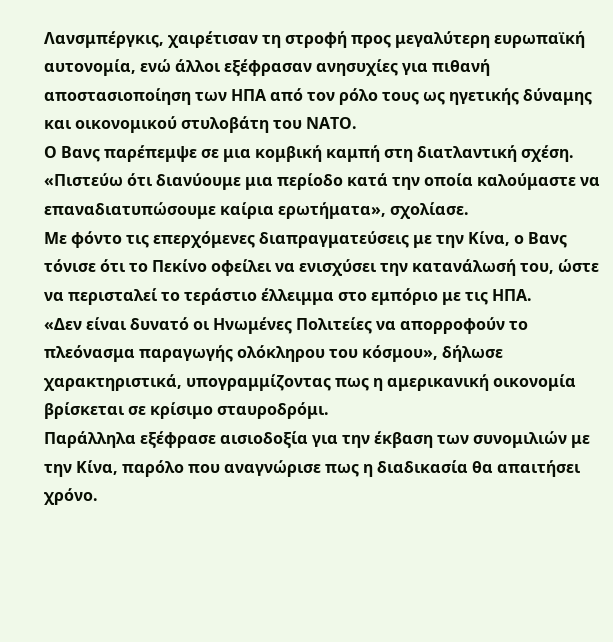Λανσμπέργκις, χαιρέτισαν τη στροφή προς μεγαλύτερη ευρωπαϊκή αυτονομία, ενώ άλλοι εξέφρασαν ανησυχίες για πιθανή αποστασιοποίηση των ΗΠΑ από τον ρόλο τους ως ηγετικής δύναμης και οικονομικού στυλοβάτη του ΝΑΤΟ.
Ο Βανς παρέπεμψε σε μια κομβική καμπή στη διατλαντική σχέση. «Πιστεύω ότι διανύουμε μια περίοδο κατά την οποία καλούμαστε να επαναδιατυπώσουμε καίρια ερωτήματα», σχολίασε.
Με φόντο τις επερχόμενες διαπραγματεύσεις με την Κίνα, ο Βανς τόνισε ότι το Πεκίνο οφείλει να ενισχύσει την κατανάλωσή του, ώστε να περισταλεί το τεράστιο έλλειμμα στο εμπόριο με τις ΗΠΑ.
«Δεν είναι δυνατό οι Ηνωμένες Πολιτείες να απορροφούν το πλεόνασμα παραγωγής ολόκληρου του κόσμου», δήλωσε χαρακτηριστικά, υπογραμμίζοντας πως η αμερικανική οικονομία βρίσκεται σε κρίσιμο σταυροδρόμι.
Παράλληλα εξέφρασε αισιοδοξία για την έκβαση των συνομιλιών με την Κίνα, παρόλο που αναγνώρισε πως η διαδικασία θα απαιτήσει χρόνο.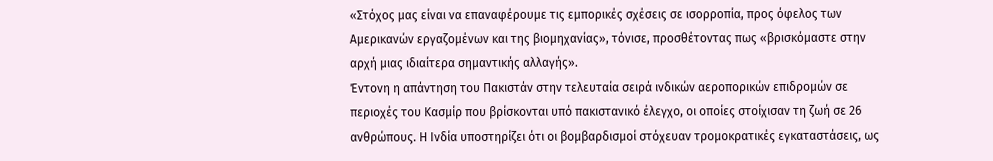«Στόχος μας είναι να επαναφέρουμε τις εμπορικές σχέσεις σε ισορροπία, προς όφελος των Αμερικανών εργαζομένων και της βιομηχανίας», τόνισε, προσθέτοντας πως «βρισκόμαστε στην αρχή μιας ιδιαίτερα σημαντικής αλλαγής».
Έντονη η απάντηση του Πακιστάν στην τελευταία σειρά ινδικών αεροπορικών επιδρομών σε περιοχές του Κασμίρ που βρίσκονται υπό πακιστανικό έλεγχο, οι οποίες στοίχισαν τη ζωή σε 26 ανθρώπους. Η Ινδία υποστηρίζει ότι οι βομβαρδισμοί στόχευαν τρομοκρατικές εγκαταστάσεις, ως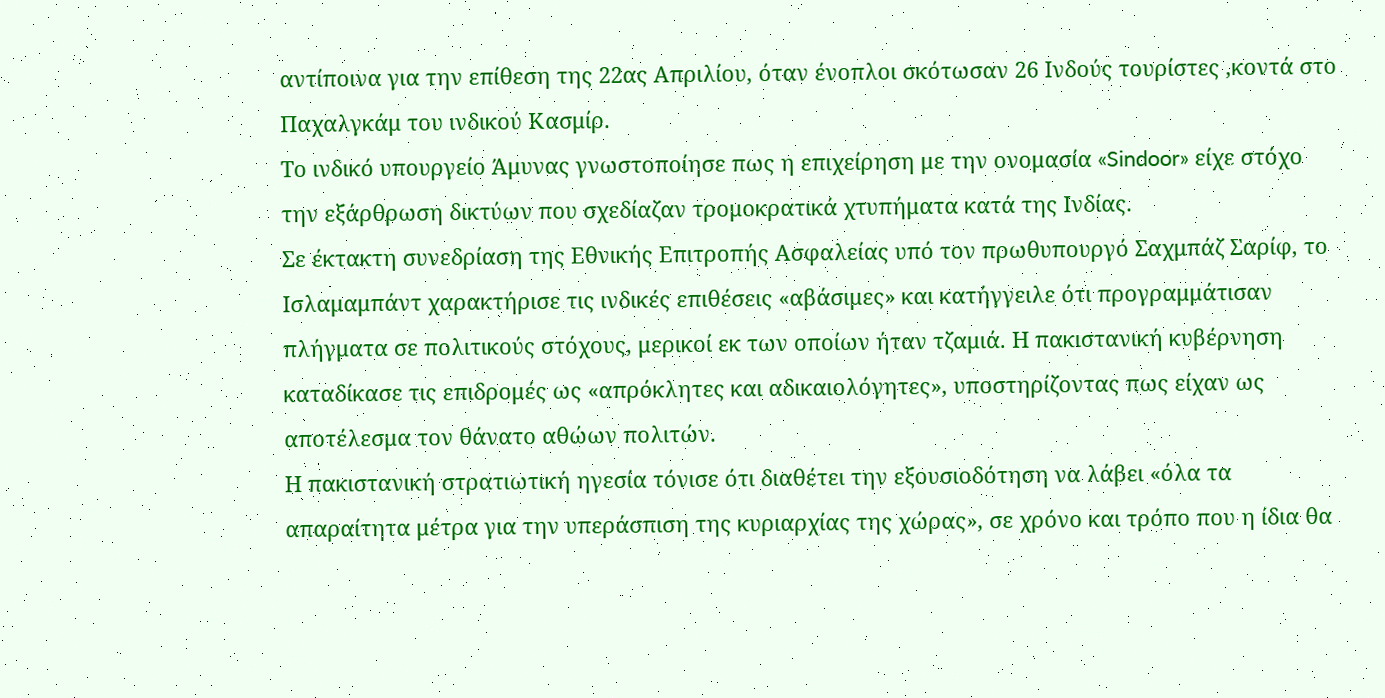αντίποινα για την επίθεση της 22ας Απριλίου, όταν ένοπλοι σκότωσαν 26 Ινδούς τουρίστες ,κοντά στο Παχαλγκάμ του ινδικού Κασμίρ.
Το ινδικό υπουργείο Άμυνας γνωστοποίησε πως η επιχείρηση με την ονομασία «Sindoor» είχε στόχο την εξάρθρωση δικτύων που σχεδίαζαν τρομοκρατικά χτυπήματα κατά της Ινδίας.
Σε έκτακτη συνεδρίαση της Εθνικής Επιτροπής Ασφαλείας υπό τον πρωθυπουργό Σαχμπάζ Σαρίφ, το Ισλαμαμπάντ χαρακτήρισε τις ινδικές επιθέσεις «αβάσιμες» και κατήγγειλε ότι προγραμμάτισαν πλήγματα σε πολιτικούς στόχους, μερικοί εκ των οποίων ήταν τζαμιά. Η πακιστανική κυβέρνηση καταδίκασε τις επιδρομές ως «απρόκλητες και αδικαιολόγητες», υποστηρίζοντας πως είχαν ως αποτέλεσμα τον θάνατο αθώων πολιτών.
Η πακιστανική στρατιωτική ηγεσία τόνισε ότι διαθέτει την εξουσιοδότηση να λάβει «όλα τα απαραίτητα μέτρα για την υπεράσπιση της κυριαρχίας της χώρας», σε χρόνο και τρόπο που η ίδια θα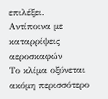επιλέξει.
Αντίποινα με καταρρίψεις αεροσκαφών
Το κλίμα οξύνεται ακόμη περισσότερο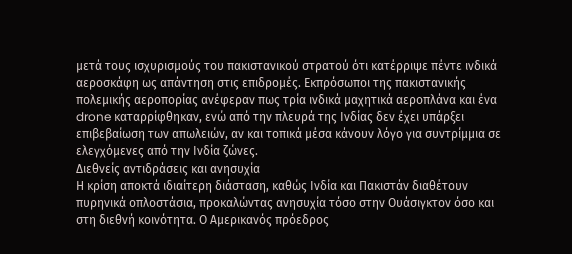μετά τους ισχυρισμούς του πακιστανικού στρατού ότι κατέρριψε πέντε ινδικά αεροσκάφη ως απάντηση στις επιδρομές. Εκπρόσωποι της πακιστανικής πολεμικής αεροπορίας ανέφεραν πως τρία ινδικά μαχητικά αεροπλάνα και ένα drone καταρρίφθηκαν, ενώ από την πλευρά της Ινδίας δεν έχει υπάρξει επιβεβαίωση των απωλειών, αν και τοπικά μέσα κάνουν λόγο για συντρίμμια σε ελεγχόμενες από την Ινδία ζώνες.
Διεθνείς αντιδράσεις και ανησυχία
Η κρίση αποκτά ιδιαίτερη διάσταση, καθώς Ινδία και Πακιστάν διαθέτουν πυρηνικά οπλοστάσια, προκαλώντας ανησυχία τόσο στην Ουάσιγκτον όσο και στη διεθνή κοινότητα. Ο Αμερικανός πρόεδρος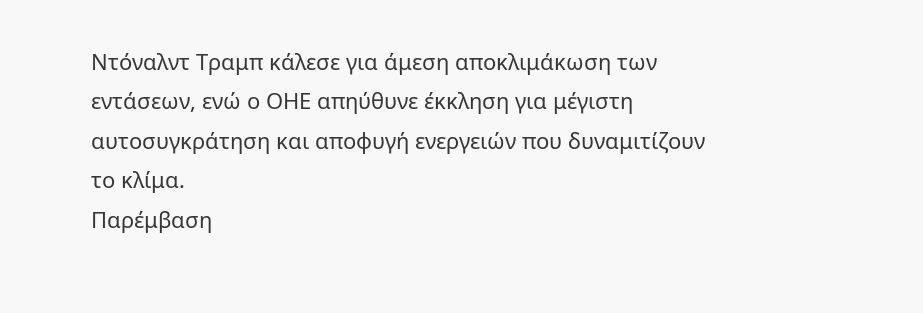Ντόναλντ Τραμπ κάλεσε για άμεση αποκλιμάκωση των εντάσεων, ενώ ο ΟΗΕ απηύθυνε έκκληση για μέγιστη αυτοσυγκράτηση και αποφυγή ενεργειών που δυναμιτίζουν το κλίμα.
Παρέμβαση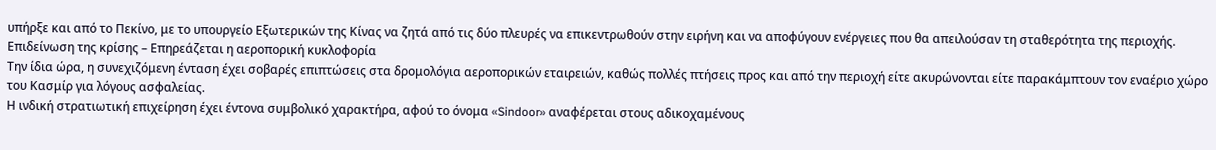υπήρξε και από το Πεκίνο, με το υπουργείο Εξωτερικών της Κίνας να ζητά από τις δύο πλευρές να επικεντρωθούν στην ειρήνη και να αποφύγουν ενέργειες που θα απειλούσαν τη σταθερότητα της περιοχής.
Επιδείνωση της κρίσης – Επηρεάζεται η αεροπορική κυκλοφορία
Την ίδια ώρα, η συνεχιζόμενη ένταση έχει σοβαρές επιπτώσεις στα δρομολόγια αεροπορικών εταιρειών, καθώς πολλές πτήσεις προς και από την περιοχή είτε ακυρώνονται είτε παρακάμπτουν τον εναέριο χώρο του Κασμίρ για λόγους ασφαλείας.
Η ινδική στρατιωτική επιχείρηση έχει έντονα συμβολικό χαρακτήρα, αφού το όνομα «Sindoor» αναφέρεται στους αδικοχαμένους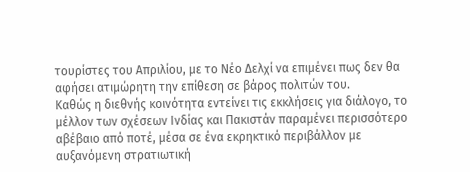τουρίστες του Απριλίου, με το Νέο Δελχί να επιμένει πως δεν θα αφήσει ατιμώρητη την επίθεση σε βάρος πολιτών του.
Καθώς η διεθνής κοινότητα εντείνει τις εκκλήσεις για διάλογο, το μέλλον των σχέσεων Ινδίας και Πακιστάν παραμένει περισσότερο αβέβαιο από ποτέ, μέσα σε ένα εκρηκτικό περιβάλλον με αυξανόμενη στρατιωτική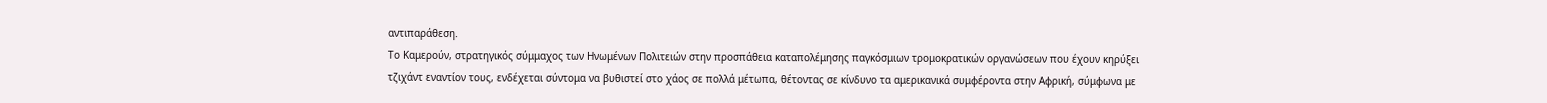αντιπαράθεση.
Το Καμερούν, στρατηγικός σύμμαχος των Ηνωμένων Πολιτειών στην προσπάθεια καταπολέμησης παγκόσμιων τρομοκρατικών οργανώσεων που έχουν κηρύξει τζιχάντ εναντίον τους, ενδέχεται σύντομα να βυθιστεί στο χάος σε πολλά μέτωπα, θέτοντας σε κίνδυνο τα αμερικανικά συμφέροντα στην Αφρική, σύμφωνα με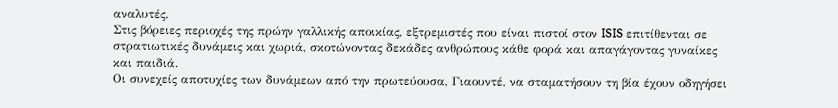αναλυτές.
Στις βόρειες περιοχές της πρώην γαλλικής αποικίας, εξτρεμιστές που είναι πιστοί στον ISIS επιτίθενται σε στρατιωτικές δυνάμεις και χωριά, σκοτώνοντας δεκάδες ανθρώπους κάθε φορά και απαγάγοντας γυναίκες και παιδιά.
Οι συνεχείς αποτυχίες των δυνάμεων από την πρωτεύουσα, Γιαουντέ, να σταματήσουν τη βία έχουν οδηγήσει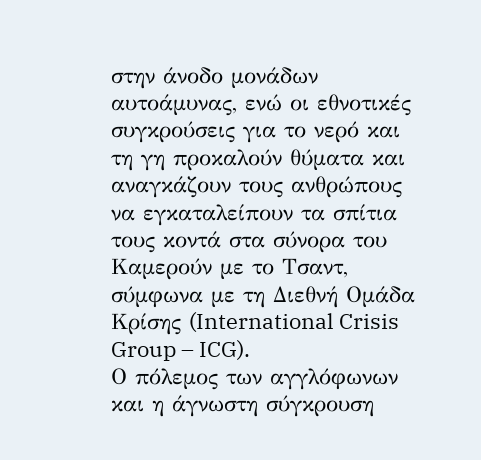στην άνοδο μονάδων αυτοάμυνας, ενώ οι εθνοτικές συγκρούσεις για το νερό και τη γη προκαλούν θύματα και αναγκάζουν τους ανθρώπους να εγκαταλείπουν τα σπίτια τους κοντά στα σύνορα του Καμερούν με το Τσαντ, σύμφωνα με τη Διεθνή Ομάδα Κρίσης (International Crisis Group – ICG).
Ο πόλεμος των αγγλόφωνων και η άγνωστη σύγκρουση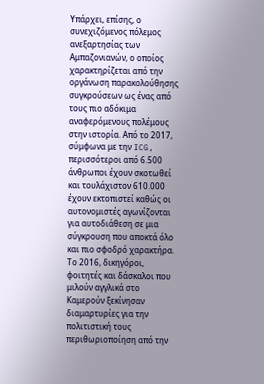Υπάρχει, επίσης, ο συνεχιζόμενος πόλεμος ανεξαρτησίας των Αμπαζονιανών, ο οποίος χαρακτηρίζεται από την οργάνωση παρακολούθησης συγκρούσεων ως ένας από τους πιο αδόκιμα αναφερόμενους πολέμους στην ιστορία. Από το 2017, σύμφωνα με την ICG, περισσότεροι από 6.500 άνθρωποι έχουν σκοτωθεί και τουλάχιστον 610.000 έχουν εκτοπιστεί καθώς οι αυτονομιστές αγωνίζονται για αυτοδιάθεση σε μια σύγκρουση που αποκτά όλο και πιο σφοδρό χαρακτήρα.
Το 2016, δικηγόροι, φοιτητές και δάσκαλοι που μιλούν αγγλικά στο Καμερούν ξεκίνησαν διαμαρτυρίες για την πολιτιστική τους περιθωριοποίηση από την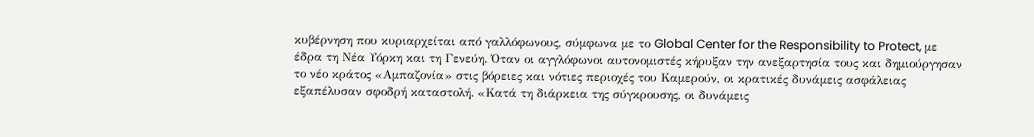κυβέρνηση που κυριαρχείται από γαλλόφωνους, σύμφωνα με το Global Center for the Responsibility to Protect, με έδρα τη Νέα Υόρκη και τη Γενεύη. Όταν οι αγγλόφωνοι αυτονομιστές κήρυξαν την ανεξαρτησία τους και δημιούργησαν το νέο κράτος «Αμπαζονία» στις βόρειες και νότιες περιοχές του Καμερούν, οι κρατικές δυνάμεις ασφάλειας εξαπέλυσαν σφοδρή καταστολή. «Κατά τη διάρκεια της σύγκρουσης, οι δυνάμεις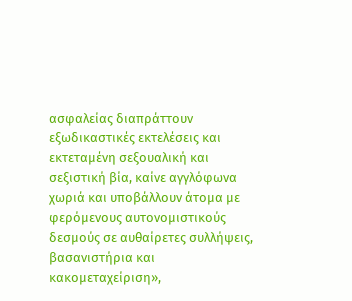ασφαλείας διαπράττουν εξωδικαστικές εκτελέσεις και εκτεταμένη σεξουαλική και σεξιστική βία, καίνε αγγλόφωνα χωριά και υποβάλλουν άτομα με φερόμενους αυτονομιστικούς δεσμούς σε αυθαίρετες συλλήψεις, βασανιστήρια και κακομεταχείριση»,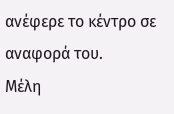ανέφερε το κέντρο σε αναφορά του.
Μέλη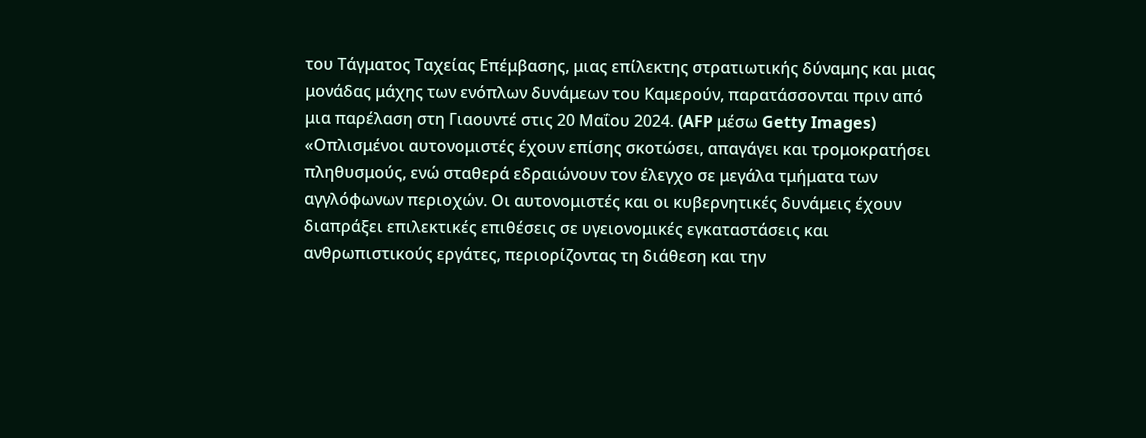του Τάγματος Ταχείας Επέμβασης, μιας επίλεκτης στρατιωτικής δύναμης και μιας μονάδας μάχης των ενόπλων δυνάμεων του Καμερούν, παρατάσσονται πριν από μια παρέλαση στη Γιαουντέ στις 20 Μαΐου 2024. (AFP μέσω Getty Images)
«Οπλισμένοι αυτονομιστές έχουν επίσης σκοτώσει, απαγάγει και τρομοκρατήσει πληθυσμούς, ενώ σταθερά εδραιώνουν τον έλεγχο σε μεγάλα τμήματα των αγγλόφωνων περιοχών. Οι αυτονομιστές και οι κυβερνητικές δυνάμεις έχουν διαπράξει επιλεκτικές επιθέσεις σε υγειονομικές εγκαταστάσεις και ανθρωπιστικούς εργάτες, περιορίζοντας τη διάθεση και την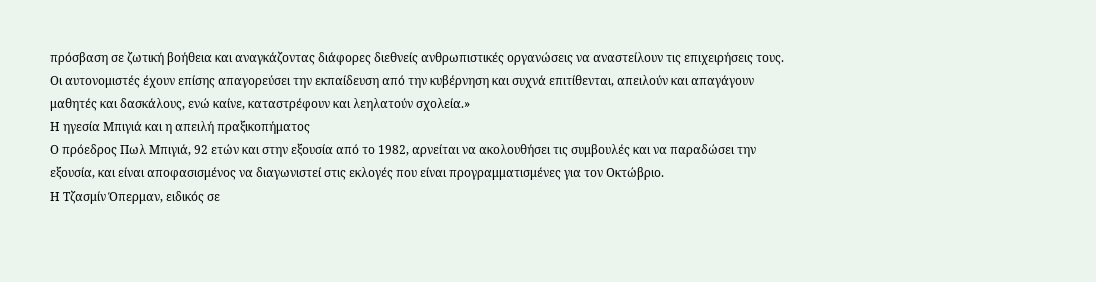πρόσβαση σε ζωτική βοήθεια και αναγκάζοντας διάφορες διεθνείς ανθρωπιστικές οργανώσεις να αναστείλουν τις επιχειρήσεις τους. Οι αυτονομιστές έχουν επίσης απαγορεύσει την εκπαίδευση από την κυβέρνηση και συχνά επιτίθενται, απειλούν και απαγάγουν μαθητές και δασκάλους, ενώ καίνε, καταστρέφουν και λεηλατούν σχολεία.»
Η ηγεσία Μπιγιά και η απειλή πραξικοπήματος
Ο πρόεδρος Πωλ Μπιγιά, 92 ετών και στην εξουσία από το 1982, αρνείται να ακολουθήσει τις συμβουλές και να παραδώσει την εξουσία, και είναι αποφασισμένος να διαγωνιστεί στις εκλογές που είναι προγραμματισμένες για τον Οκτώβριο.
Η Τζασμίν Όπερμαν, ειδικός σε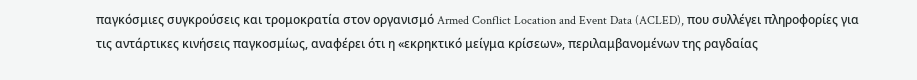παγκόσμιες συγκρούσεις και τρομοκρατία στον οργανισμό Armed Conflict Location and Event Data (ACLED), που συλλέγει πληροφορίες για τις αντάρτικες κινήσεις παγκοσμίως, αναφέρει ότι η «εκρηκτικό μείγμα κρίσεων», περιλαμβανομένων της ραγδαίας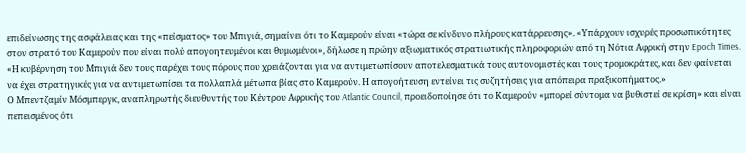επιδείνωσης της ασφάλειας και της «πείσματος» του Μπιγιά, σημαίνει ότι το Καμερούν είναι «τώρα σε κίνδυνο πλήρους κατάρρευσης». «Υπάρχουν ισχυρές προσωπικότητες στον στρατό του Καμερούν που είναι πολύ απογοητευμένοι και θυμωμένοι», δήλωσε η πρώην αξιωματικός στρατιωτικής πληροφοριών από τη Νότια Αφρική στην Epoch Times. «Η κυβέρνηση του Μπιγιά δεν τους παρέχει τους πόρους που χρειάζονται για να αντιμετωπίσουν αποτελεσματικά τους αυτονομιστές και τους τρομοκράτες, και δεν φαίνεται να έχει στρατηγικές για να αντιμετωπίσει τα πολλαπλά μέτωπα βίας στο Καμερούν. Η απογοήτευση εντείνει τις συζητήσεις για απόπειρα πραξικοπήματος.»
Ο Μπεντζαμίν Μόσμπεργκ, αναπληρωτής διευθυντής του Κέντρου Αφρικής του Atlantic Council, προειδοποίησε ότι το Καμερούν «μπορεί σύντομα να βυθιστεί σε κρίση» και είναι πεπεισμένος ότι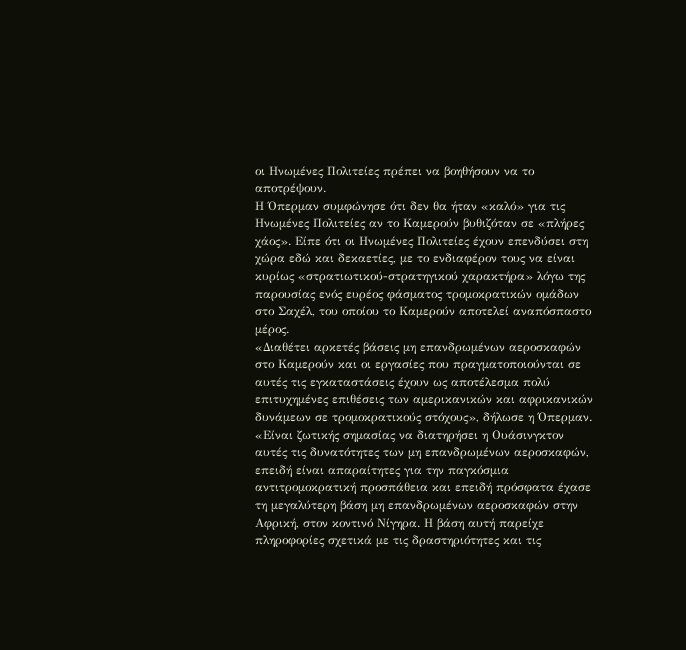οι Ηνωμένες Πολιτείες πρέπει να βοηθήσουν να το αποτρέψουν.
Η Όπερμαν συμφώνησε ότι δεν θα ήταν «καλό» για τις Ηνωμένες Πολιτείες αν το Καμερούν βυθιζόταν σε «πλήρες χάος». Είπε ότι οι Ηνωμένες Πολιτείες έχουν επενδύσει στη χώρα εδώ και δεκαετίες, με το ενδιαφέρον τους να είναι κυρίως «στρατιωτικού-στρατηγικού χαρακτήρα» λόγω της παρουσίας ενός ευρέος φάσματος τρομοκρατικών ομάδων στο Σαχέλ, του οποίου το Καμερούν αποτελεί αναπόσπαστο μέρος.
«Διαθέτει αρκετές βάσεις μη επανδρωμένων αεροσκαφών στο Καμερούν και οι εργασίες που πραγματοποιούνται σε αυτές τις εγκαταστάσεις έχουν ως αποτέλεσμα πολύ επιτυχημένες επιθέσεις των αμερικανικών και αφρικανικών δυνάμεων σε τρομοκρατικούς στόχους», δήλωσε η Όπερμαν. «Είναι ζωτικής σημασίας να διατηρήσει η Ουάσινγκτον αυτές τις δυνατότητες των μη επανδρωμένων αεροσκαφών, επειδή είναι απαραίτητες για την παγκόσμια αντιτρομοκρατική προσπάθεια και επειδή πρόσφατα έχασε τη μεγαλύτερη βάση μη επανδρωμένων αεροσκαφών στην Αφρική, στον κοντινό Νίγηρα. Η βάση αυτή παρείχε πληροφορίες σχετικά με τις δραστηριότητες και τις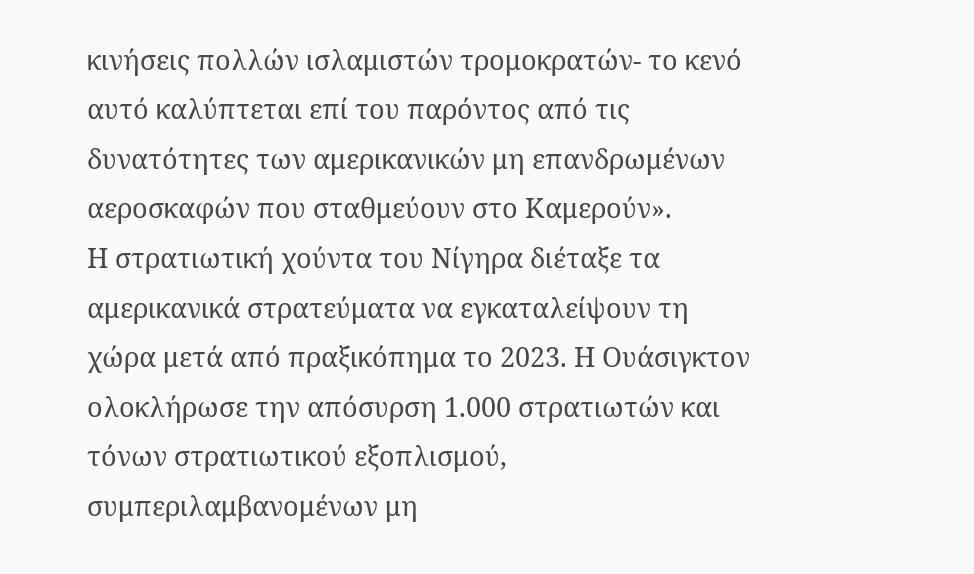κινήσεις πολλών ισλαμιστών τρομοκρατών- το κενό αυτό καλύπτεται επί του παρόντος από τις δυνατότητες των αμερικανικών μη επανδρωμένων αεροσκαφών που σταθμεύουν στο Καμερούν».
Η στρατιωτική χούντα του Νίγηρα διέταξε τα αμερικανικά στρατεύματα να εγκαταλείψουν τη χώρα μετά από πραξικόπημα το 2023. Η Ουάσιγκτον ολοκλήρωσε την απόσυρση 1.000 στρατιωτών και τόνων στρατιωτικού εξοπλισμού, συμπεριλαμβανομένων μη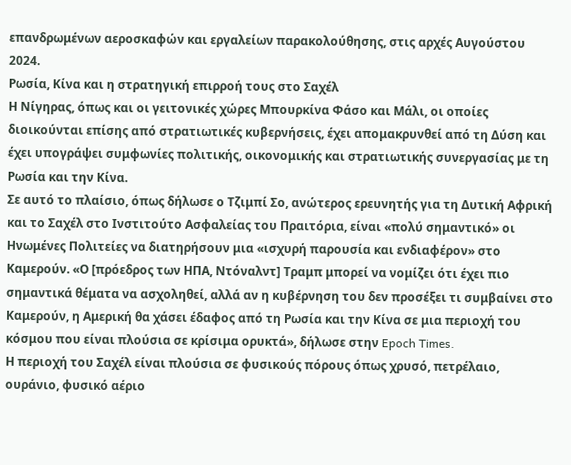επανδρωμένων αεροσκαφών και εργαλείων παρακολούθησης, στις αρχές Αυγούστου 2024.
Ρωσία, Κίνα και η στρατηγική επιρροή τους στο Σαχέλ
Η Νίγηρας, όπως και οι γειτονικές χώρες Μπουρκίνα Φάσο και Μάλι, οι οποίες διοικούνται επίσης από στρατιωτικές κυβερνήσεις, έχει απομακρυνθεί από τη Δύση και έχει υπογράψει συμφωνίες πολιτικής, οικονομικής και στρατιωτικής συνεργασίας με τη Ρωσία και την Κίνα.
Σε αυτό το πλαίσιο, όπως δήλωσε ο Τζιμπί Σο, ανώτερος ερευνητής για τη Δυτική Αφρική και το Σαχέλ στο Ινστιτούτο Ασφαλείας του Πραιτόρια, είναι «πολύ σημαντικό» οι Ηνωμένες Πολιτείες να διατηρήσουν μια «ισχυρή παρουσία και ενδιαφέρον» στο Καμερούν. «Ο [πρόεδρος των ΗΠΑ, Ντόναλντ] Τραμπ μπορεί να νομίζει ότι έχει πιο σημαντικά θέματα να ασχοληθεί, αλλά αν η κυβέρνηση του δεν προσέξει τι συμβαίνει στο Καμερούν, η Αμερική θα χάσει έδαφος από τη Ρωσία και την Κίνα σε μια περιοχή του κόσμου που είναι πλούσια σε κρίσιμα ορυκτά», δήλωσε στην Epoch Times.
Η περιοχή του Σαχέλ είναι πλούσια σε φυσικούς πόρους όπως χρυσό, πετρέλαιο, ουράνιο, φυσικό αέριο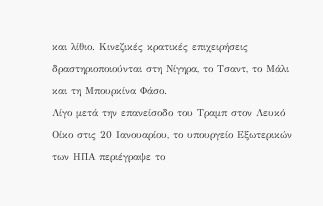και λίθιο. Κινεζικές κρατικές επιχειρήσεις δραστηριοποιούνται στη Νίγηρα, το Τσαντ, το Μάλι και τη Μπουρκίνα Φάσο.
Λίγο μετά την επανείσοδο του Τραμπ στον Λευκό Οίκο στις 20 Ιανουαρίου, το υπουργείο Εξωτερικών των ΗΠΑ περιέγραψε το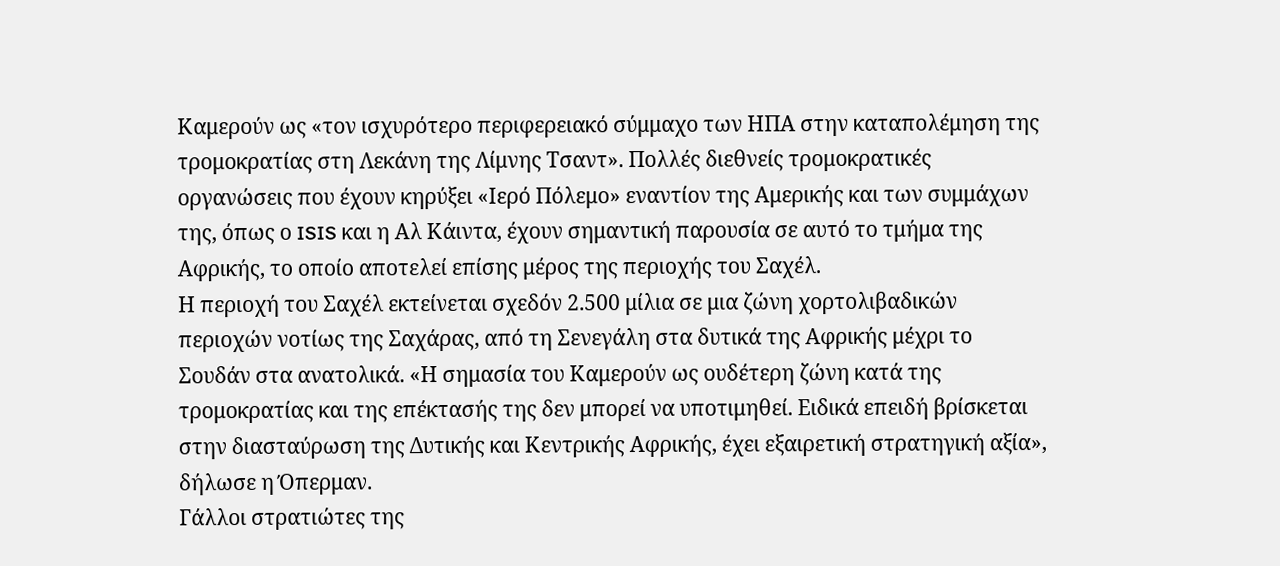Καμερούν ως «τον ισχυρότερο περιφερειακό σύμμαχο των ΗΠΑ στην καταπολέμηση της τρομοκρατίας στη Λεκάνη της Λίμνης Τσαντ». Πολλές διεθνείς τρομοκρατικές οργανώσεις που έχουν κηρύξει «Ιερό Πόλεμο» εναντίον της Αμερικής και των συμμάχων της, όπως ο ISIS και η Αλ Κάιντα, έχουν σημαντική παρουσία σε αυτό το τμήμα της Αφρικής, το οποίο αποτελεί επίσης μέρος της περιοχής του Σαχέλ.
Η περιοχή του Σαχέλ εκτείνεται σχεδόν 2.500 μίλια σε μια ζώνη χορτολιβαδικών περιοχών νοτίως της Σαχάρας, από τη Σενεγάλη στα δυτικά της Αφρικής μέχρι το Σουδάν στα ανατολικά. «Η σημασία του Καμερούν ως ουδέτερη ζώνη κατά της τρομοκρατίας και της επέκτασής της δεν μπορεί να υποτιμηθεί. Ειδικά επειδή βρίσκεται στην διασταύρωση της Δυτικής και Κεντρικής Αφρικής, έχει εξαιρετική στρατηγική αξία», δήλωσε η Όπερμαν.
Γάλλοι στρατιώτες της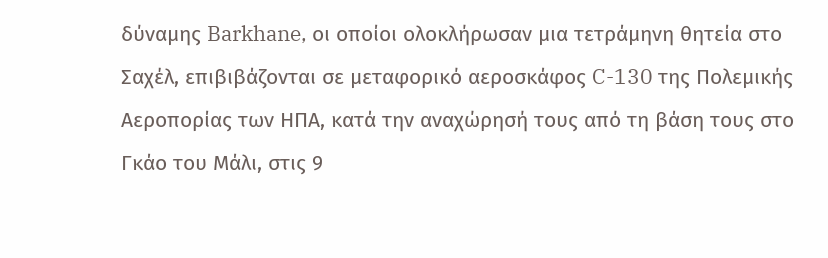δύναμης Barkhane, οι οποίοι ολοκλήρωσαν μια τετράμηνη θητεία στο Σαχέλ, επιβιβάζονται σε μεταφορικό αεροσκάφος C-130 της Πολεμικής Αεροπορίας των ΗΠΑ, κατά την αναχώρησή τους από τη βάση τους στο Γκάο του Μάλι, στις 9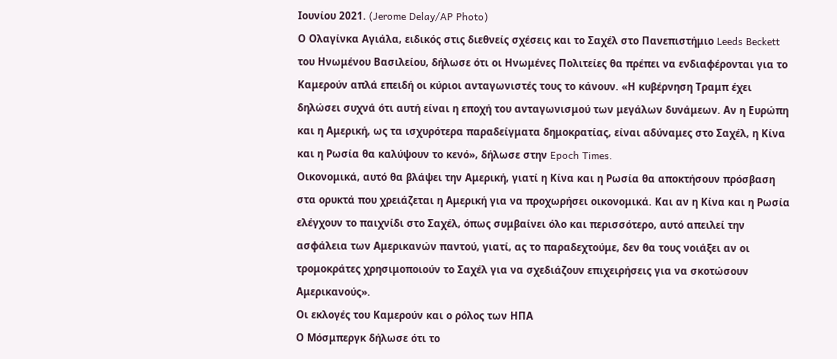Ιουνίου 2021. (Jerome Delay/AP Photo)
Ο Ολαγίνκα Αγιάλα, ειδικός στις διεθνείς σχέσεις και το Σαχέλ στο Πανεπιστήμιο Leeds Beckett του Ηνωμένου Βασιλείου, δήλωσε ότι οι Ηνωμένες Πολιτείες θα πρέπει να ενδιαφέρονται για το Καμερούν απλά επειδή οι κύριοι ανταγωνιστές τους το κάνουν. «Η κυβέρνηση Τραμπ έχει δηλώσει συχνά ότι αυτή είναι η εποχή του ανταγωνισμού των μεγάλων δυνάμεων. Αν η Ευρώπη και η Αμερική, ως τα ισχυρότερα παραδείγματα δημοκρατίας, είναι αδύναμες στο Σαχέλ, η Κίνα και η Ρωσία θα καλύψουν το κενό», δήλωσε στην Epoch Times.
Οικονομικά, αυτό θα βλάψει την Αμερική, γιατί η Κίνα και η Ρωσία θα αποκτήσουν πρόσβαση στα ορυκτά που χρειάζεται η Αμερική για να προχωρήσει οικονομικά. Και αν η Κίνα και η Ρωσία ελέγχουν το παιχνίδι στο Σαχέλ, όπως συμβαίνει όλο και περισσότερο, αυτό απειλεί την ασφάλεια των Αμερικανών παντού, γιατί, ας το παραδεχτούμε, δεν θα τους νοιάξει αν οι τρομοκράτες χρησιμοποιούν το Σαχέλ για να σχεδιάζουν επιχειρήσεις για να σκοτώσουν Αμερικανούς».
Οι εκλογές του Καμερούν και ο ρόλος των ΗΠΑ
Ο Μόσμπεργκ δήλωσε ότι το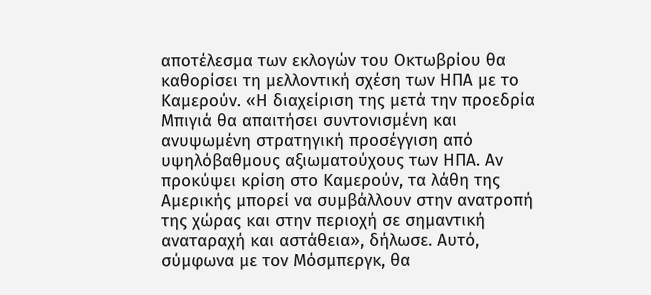αποτέλεσμα των εκλογών του Οκτωβρίου θα καθορίσει τη μελλοντική σχέση των ΗΠΑ με το Καμερούν. «Η διαχείριση της μετά την προεδρία Μπιγιά θα απαιτήσει συντονισμένη και ανυψωμένη στρατηγική προσέγγιση από υψηλόβαθμους αξιωματούχους των ΗΠΑ. Αν προκύψει κρίση στο Καμερούν, τα λάθη της Αμερικής μπορεί να συμβάλλουν στην ανατροπή της χώρας και στην περιοχή σε σημαντική αναταραχή και αστάθεια», δήλωσε. Αυτό, σύμφωνα με τον Μόσμπεργκ, θα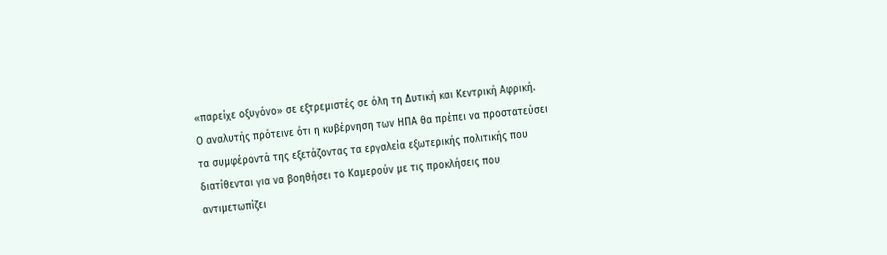«παρείχε οξυγόνο» σε εξτρεμιστές σε όλη τη Δυτική και Κεντρική Αφρική.
Ο αναλυτής πρότεινε ότι η κυβέρνηση των ΗΠΑ θα πρέπει να προστατεύσει τα συμφέροντά της εξετάζοντας τα εργαλεία εξωτερικής πολιτικής που διατίθενται για να βοηθήσει το Καμερούν με τις προκλήσεις που αντιμετωπίζει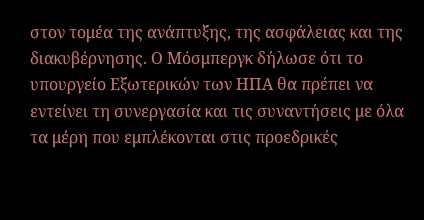στον τομέα της ανάπτυξης, της ασφάλειας και της διακυβέρνησης. Ο Μόσμπεργκ δήλωσε ότι το υπουργείο Εξωτερικών των ΗΠΑ θα πρέπει να εντείνει τη συνεργασία και τις συναντήσεις με όλα τα μέρη που εμπλέκονται στις προεδρικές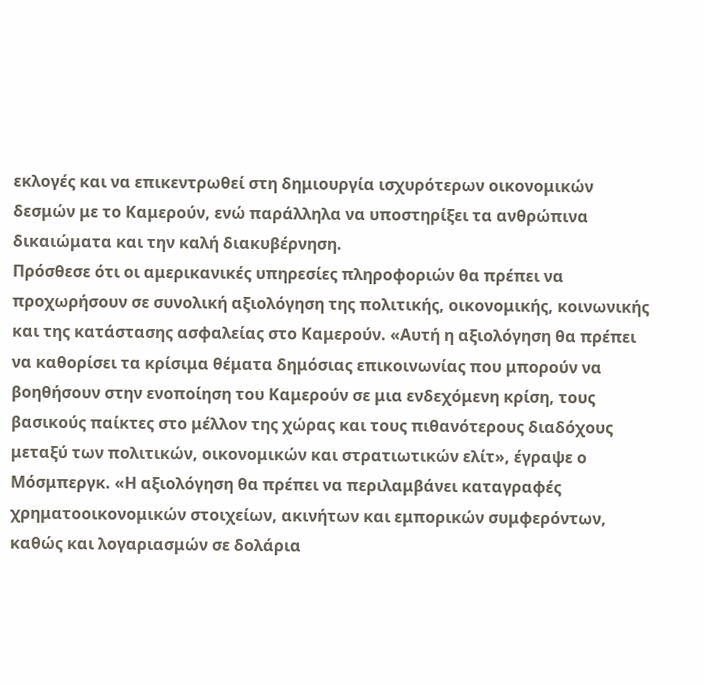εκλογές και να επικεντρωθεί στη δημιουργία ισχυρότερων οικονομικών δεσμών με το Καμερούν, ενώ παράλληλα να υποστηρίξει τα ανθρώπινα δικαιώματα και την καλή διακυβέρνηση.
Πρόσθεσε ότι οι αμερικανικές υπηρεσίες πληροφοριών θα πρέπει να προχωρήσουν σε συνολική αξιολόγηση της πολιτικής, οικονομικής, κοινωνικής και της κατάστασης ασφαλείας στο Καμερούν. «Αυτή η αξιολόγηση θα πρέπει να καθορίσει τα κρίσιμα θέματα δημόσιας επικοινωνίας που μπορούν να βοηθήσουν στην ενοποίηση του Καμερούν σε μια ενδεχόμενη κρίση, τους βασικούς παίκτες στο μέλλον της χώρας και τους πιθανότερους διαδόχους μεταξύ των πολιτικών, οικονομικών και στρατιωτικών ελίτ», έγραψε ο Μόσμπεργκ. «Η αξιολόγηση θα πρέπει να περιλαμβάνει καταγραφές χρηματοοικονομικών στοιχείων, ακινήτων και εμπορικών συμφερόντων, καθώς και λογαριασμών σε δολάρια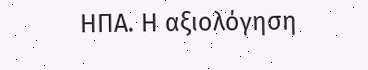ΗΠΑ. Η αξιολόγηση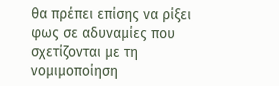θα πρέπει επίσης να ρίξει φως σε αδυναμίες που σχετίζονται με τη νομιμοποίηση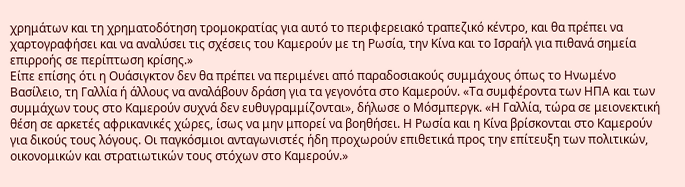χρημάτων και τη χρηματοδότηση τρομοκρατίας για αυτό το περιφερειακό τραπεζικό κέντρο, και θα πρέπει να χαρτογραφήσει και να αναλύσει τις σχέσεις του Καμερούν με τη Ρωσία, την Κίνα και το Ισραήλ για πιθανά σημεία επιρροής σε περίπτωση κρίσης.»
Είπε επίσης ότι η Ουάσιγκτον δεν θα πρέπει να περιμένει από παραδοσιακούς συμμάχους όπως το Ηνωμένο Βασίλειο, τη Γαλλία ή άλλους να αναλάβουν δράση για τα γεγονότα στο Καμερούν. «Τα συμφέροντα των ΗΠΑ και των συμμάχων τους στο Καμερούν συχνά δεν ευθυγραμμίζονται», δήλωσε ο Μόσμπεργκ. «Η Γαλλία, τώρα σε μειονεκτική θέση σε αρκετές αφρικανικές χώρες, ίσως να μην μπορεί να βοηθήσει. Η Ρωσία και η Κίνα βρίσκονται στο Καμερούν για δικούς τους λόγους. Οι παγκόσμιοι ανταγωνιστές ήδη προχωρούν επιθετικά προς την επίτευξη των πολιτικών, οικονομικών και στρατιωτικών τους στόχων στο Καμερούν.»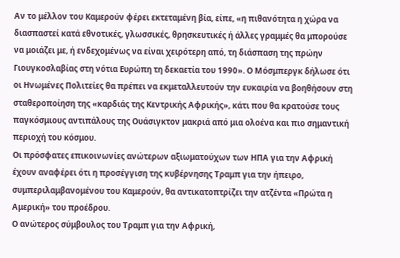Αν το μέλλον του Καμερούν φέρει εκτεταμένη βία, είπε, «η πιθανότητα η χώρα να διασπαστεί κατά εθνοτικές, γλωσσικές, θρησκευτικές ή άλλες γραμμές θα μπορούσε να μοιάζει με, ή ενδεχομένως να είναι χειρότερη από, τη διάσπαση της πρώην Γιουγκοσλαβίας στη νότια Ευρώπη τη δεκαετία του 1990». Ο Μόσμπεργκ δήλωσε ότι οι Ηνωμένες Πολιτείες θα πρέπει να εκμεταλλευτούν την ευκαιρία να βοηθήσουν στη σταθεροποίηση της «καρδιάς της Κεντρικής Αφρικής», κάτι που θα κρατούσε τους παγκόσμιους αντιπάλους της Ουάσιγκτον μακριά από μια ολοένα και πιο σημαντική περιοχή του κόσμου.
Οι πρόσφατες επικοινωνίες ανώτερων αξιωματούχων των ΗΠΑ για την Αφρική έχουν αναφέρει ότι η προσέγγιση της κυβέρνησης Τραμπ για την ήπειρο, συμπεριλαμβανομένου του Καμερούν, θα αντικατοπτρίζει την ατζέντα «Πρώτα η Αμερική» του προέδρου.
Ο ανώτερος σύμβουλος του Τραμπ για την Αφρική,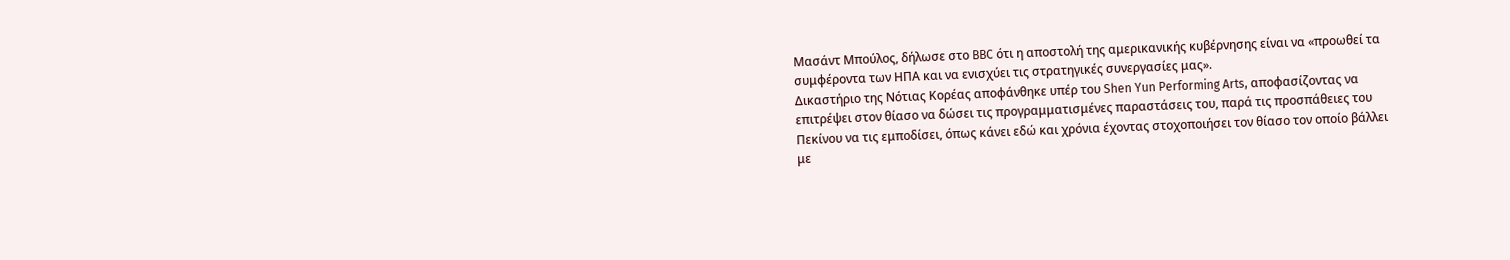Μασάντ Μπούλος, δήλωσε στο BBC ότι η αποστολή της αμερικανικής κυβέρνησης είναι να «προωθεί τα συμφέροντα των ΗΠΑ και να ενισχύει τις στρατηγικές συνεργασίες μας».
Δικαστήριο της Νότιας Κορέας αποφάνθηκε υπέρ του Shen Yun Performing Arts, αποφασίζοντας να επιτρέψει στον θίασο να δώσει τις προγραμματισμένες παραστάσεις του, παρά τις προσπάθειες του Πεκίνου να τις εμποδίσει, όπως κάνει εδώ και χρόνια έχοντας στοχοποιήσει τον θίασο τον οποίο βάλλει με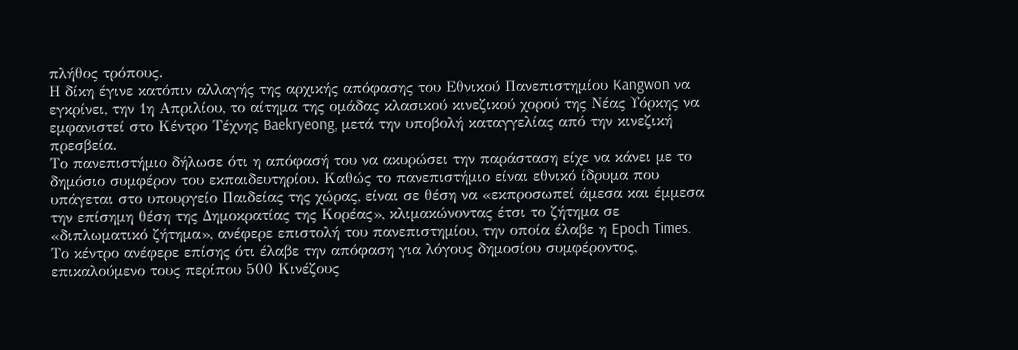πλήθος τρόπους.
Η δίκη έγινε κατόπιν αλλαγής της αρχικής απόφασης του Εθνικού Πανεπιστημίου Kangwon να εγκρίνει, την 1η Απριλίου, το αίτημα της ομάδας κλασικού κινεζικού χορού της Νέας Υόρκης να εμφανιστεί στο Κέντρο Τέχνης Baekryeong, μετά την υποβολή καταγγελίας από την κινεζική πρεσβεία.
Το πανεπιστήμιο δήλωσε ότι η απόφασή του να ακυρώσει την παράσταση είχε να κάνει με το δημόσιο συμφέρον του εκπαιδευτηρίου. Καθώς το πανεπιστήμιο είναι εθνικό ίδρυμα που υπάγεται στο υπουργείο Παιδείας της χώρας, είναι σε θέση να «εκπροσωπεί άμεσα και έμμεσα την επίσημη θέση της Δημοκρατίας της Κορέας», κλιμακώνοντας έτσι το ζήτημα σε «διπλωματικό ζήτημα», ανέφερε επιστολή του πανεπιστημίου, την οποία έλαβε η Epoch Times.
Το κέντρο ανέφερε επίσης ότι έλαβε την απόφαση για λόγους δημοσίου συμφέροντος, επικαλούμενο τους περίπου 500 Κινέζους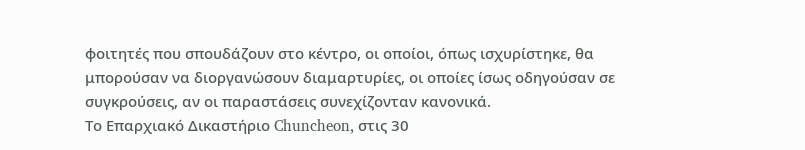φοιτητές που σπουδάζουν στο κέντρο, οι οποίοι, όπως ισχυρίστηκε, θα μπορούσαν να διοργανώσουν διαμαρτυρίες, οι οποίες ίσως οδηγούσαν σε συγκρούσεις, αν οι παραστάσεις συνεχίζονταν κανονικά.
Το Επαρχιακό Δικαστήριο Chuncheon, στις 30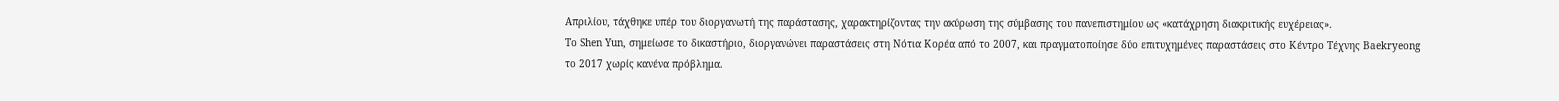Απριλίου, τάχθηκε υπέρ του διοργανωτή της παράστασης, χαρακτηρίζοντας την ακύρωση της σύμβασης του πανεπιστημίου ως «κατάχρηση διακριτικής ευχέρειας».
Το Shen Yun, σημείωσε το δικαστήριο, διοργανώνει παραστάσεις στη Νότια Κορέα από το 2007, και πραγματοποίησε δύο επιτυχημένες παραστάσεις στο Κέντρο Τέχνης Baekryeong το 2017 χωρίς κανένα πρόβλημα.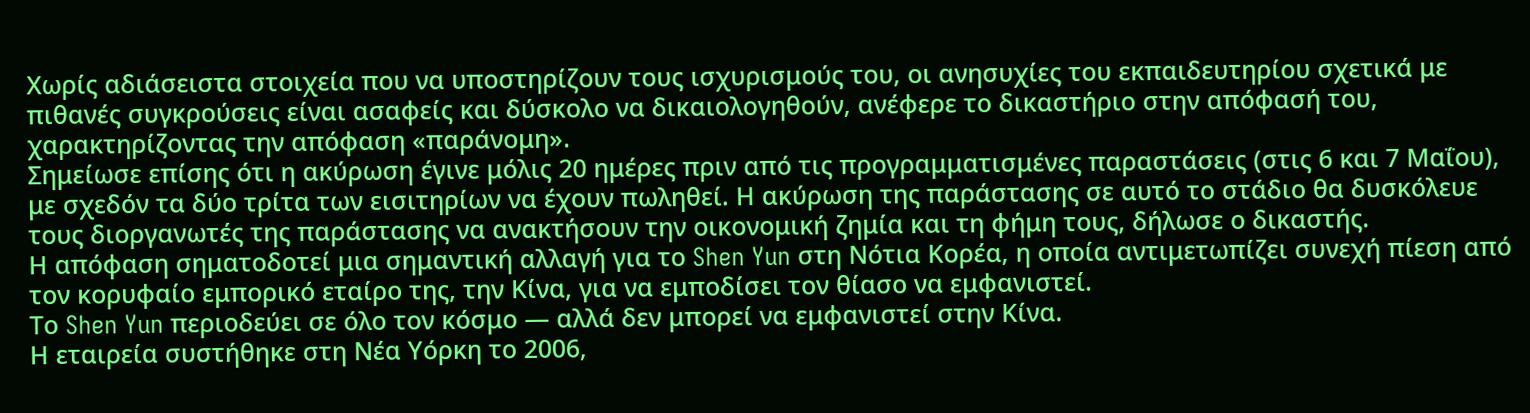Χωρίς αδιάσειστα στοιχεία που να υποστηρίζουν τους ισχυρισμούς του, οι ανησυχίες του εκπαιδευτηρίου σχετικά με πιθανές συγκρούσεις είναι ασαφείς και δύσκολο να δικαιολογηθούν, ανέφερε το δικαστήριο στην απόφασή του, χαρακτηρίζοντας την απόφαση «παράνομη».
Σημείωσε επίσης ότι η ακύρωση έγινε μόλις 20 ημέρες πριν από τις προγραμματισμένες παραστάσεις (στις 6 και 7 Μαΐου), με σχεδόν τα δύο τρίτα των εισιτηρίων να έχουν πωληθεί. Η ακύρωση της παράστασης σε αυτό το στάδιο θα δυσκόλευε τους διοργανωτές της παράστασης να ανακτήσουν την οικονομική ζημία και τη φήμη τους, δήλωσε ο δικαστής.
Η απόφαση σηματοδοτεί μια σημαντική αλλαγή για το Shen Yun στη Νότια Κορέα, η οποία αντιμετωπίζει συνεχή πίεση από τον κορυφαίο εμπορικό εταίρο της, την Κίνα, για να εμποδίσει τον θίασο να εμφανιστεί.
Το Shen Yun περιοδεύει σε όλο τον κόσμο — αλλά δεν μπορεί να εμφανιστεί στην Κίνα.
Η εταιρεία συστήθηκε στη Νέα Υόρκη το 2006,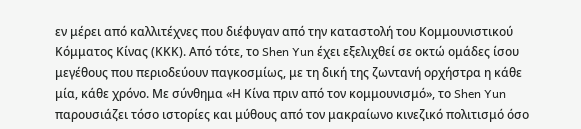εν μέρει από καλλιτέχνες που διέφυγαν από την καταστολή του Κομμουνιστικού Κόμματος Κίνας (ΚΚΚ). Από τότε, το Shen Yun έχει εξελιχθεί σε οκτώ ομάδες ίσου μεγέθους που περιοδεύουν παγκοσμίως, με τη δική της ζωντανή ορχήστρα η κάθε μία, κάθε χρόνο. Με σύνθημα «Η Κίνα πριν από τον κομμουνισμό», το Shen Yun παρουσιάζει τόσο ιστορίες και μύθους από τον μακραίωνο κινεζικό πολιτισμό όσο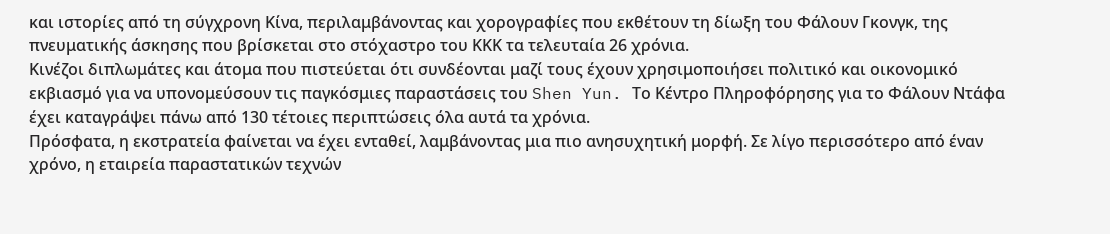και ιστορίες από τη σύγχρονη Κίνα, περιλαμβάνοντας και χορογραφίες που εκθέτουν τη δίωξη του Φάλουν Γκονγκ, της πνευματικής άσκησης που βρίσκεται στο στόχαστρο του ΚΚΚ τα τελευταία 26 χρόνια.
Κινέζοι διπλωμάτες και άτομα που πιστεύεται ότι συνδέονται μαζί τους έχουν χρησιμοποιήσει πολιτικό και οικονομικό εκβιασμό για να υπονομεύσουν τις παγκόσμιες παραστάσεις του Shen Yun. Το Κέντρο Πληροφόρησης για το Φάλουν Ντάφα έχει καταγράψει πάνω από 130 τέτοιες περιπτώσεις όλα αυτά τα χρόνια.
Πρόσφατα, η εκστρατεία φαίνεται να έχει ενταθεί, λαμβάνοντας μια πιο ανησυχητική μορφή. Σε λίγο περισσότερο από έναν χρόνο, η εταιρεία παραστατικών τεχνών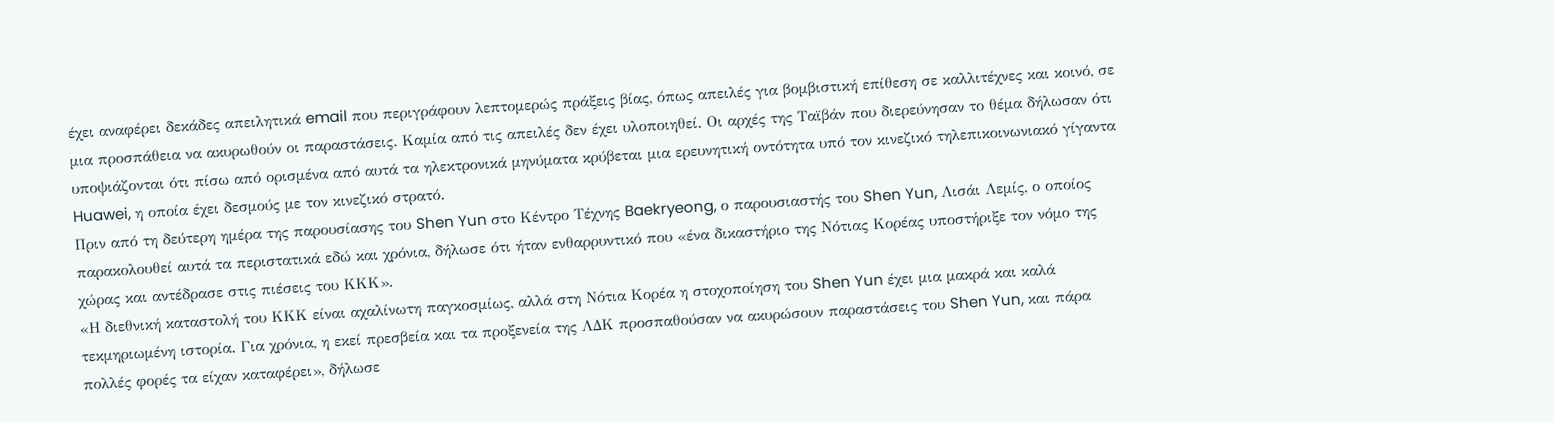έχει αναφέρει δεκάδες απειλητικά email που περιγράφουν λεπτομερώς πράξεις βίας, όπως απειλές για βομβιστική επίθεση σε καλλιτέχνες και κοινό, σε μια προσπάθεια να ακυρωθούν οι παραστάσεις. Καμία από τις απειλές δεν έχει υλοποιηθεί. Οι αρχές της Ταϊβάν που διερεύνησαν το θέμα δήλωσαν ότι υποψιάζονται ότι πίσω από ορισμένα από αυτά τα ηλεκτρονικά μηνύματα κρύβεται μια ερευνητική οντότητα υπό τον κινεζικό τηλεπικοινωνιακό γίγαντα Huawei, η οποία έχει δεσμούς με τον κινεζικό στρατό.
Πριν από τη δεύτερη ημέρα της παρουσίασης του Shen Yun στο Κέντρο Τέχνης Baekryeong, ο παρουσιαστής του Shen Yun, Λισάι Λεμίς, ο οποίος παρακολουθεί αυτά τα περιστατικά εδώ και χρόνια, δήλωσε ότι ήταν ενθαρρυντικό που «ένα δικαστήριο της Νότιας Κορέας υποστήριξε τον νόμο της χώρας και αντέδρασε στις πιέσεις του ΚΚΚ».
«Η διεθνική καταστολή του ΚΚΚ είναι αχαλίνωτη παγκοσμίως, αλλά στη Νότια Κορέα η στοχοποίηση του Shen Yun έχει μια μακρά και καλά τεκμηριωμένη ιστορία. Για χρόνια, η εκεί πρεσβεία και τα προξενεία της ΛΔΚ προσπαθούσαν να ακυρώσουν παραστάσεις του Shen Yun, και πάρα πολλές φορές τα είχαν καταφέρει», δήλωσε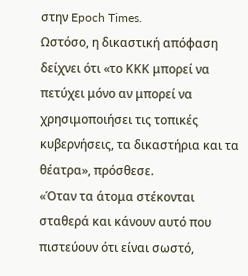στην Epoch Times.
Ωστόσο, η δικαστική απόφαση δείχνει ότι «το ΚΚΚ μπορεί να πετύχει μόνο αν μπορεί να χρησιμοποιήσει τις τοπικές κυβερνήσεις, τα δικαστήρια και τα θέατρα», πρόσθεσε.
«Όταν τα άτομα στέκονται σταθερά και κάνουν αυτό που πιστεύουν ότι είναι σωστό,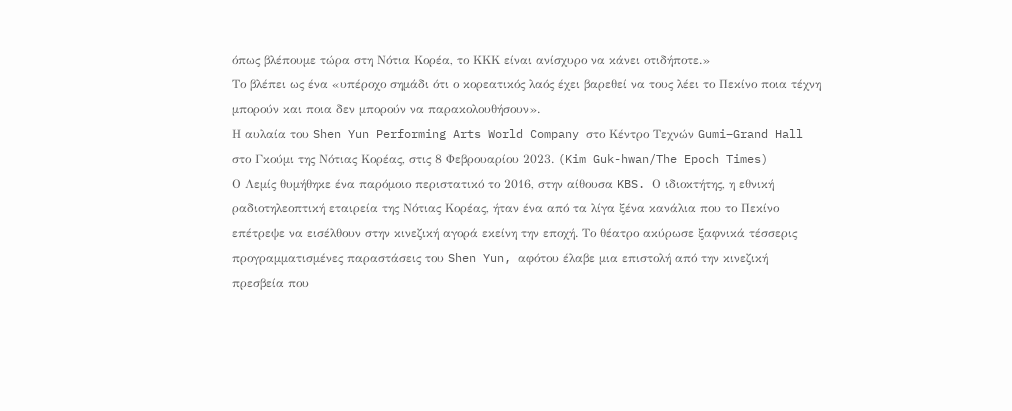όπως βλέπουμε τώρα στη Νότια Κορέα, το ΚΚΚ είναι ανίσχυρο να κάνει οτιδήποτε.»
Το βλέπει ως ένα «υπέροχο σημάδι ότι ο κορεατικός λαός έχει βαρεθεί να τους λέει το Πεκίνο ποια τέχνη μπορούν και ποια δεν μπορούν να παρακολουθήσουν».
Η αυλαία του Shen Yun Performing Arts World Company στο Κέντρο Τεχνών Gumi–Grand Hall στο Γκούμι της Νότιας Κορέας, στις 8 Φεβρουαρίου 2023. (Kim Guk-hwan/The Epoch Times)
Ο Λεμίς θυμήθηκε ένα παρόμοιο περιστατικό το 2016, στην αίθουσα KBS. Ο ιδιοκτήτης, η εθνική ραδιοτηλεοπτική εταιρεία της Νότιας Κορέας, ήταν ένα από τα λίγα ξένα κανάλια που το Πεκίνο επέτρεψε να εισέλθουν στην κινεζική αγορά εκείνη την εποχή. Το θέατρο ακύρωσε ξαφνικά τέσσερις προγραμματισμένες παραστάσεις του Shen Yun, αφότου έλαβε μια επιστολή από την κινεζική πρεσβεία που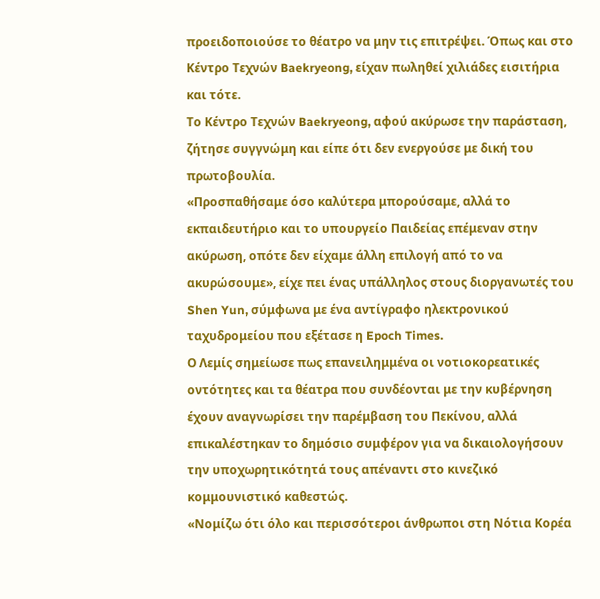προειδοποιούσε το θέατρο να μην τις επιτρέψει. Όπως και στο Κέντρο Τεχνών Baekryeong, είχαν πωληθεί χιλιάδες εισιτήρια και τότε.
Το Κέντρο Τεχνών Baekryeong, αφού ακύρωσε την παράσταση, ζήτησε συγγνώμη και είπε ότι δεν ενεργούσε με δική του πρωτοβουλία.
«Προσπαθήσαμε όσο καλύτερα μπορούσαμε, αλλά το εκπαιδευτήριο και το υπουργείο Παιδείας επέμεναν στην ακύρωση, οπότε δεν είχαμε άλλη επιλογή από το να ακυρώσουμε», είχε πει ένας υπάλληλος στους διοργανωτές του Shen Yun, σύμφωνα με ένα αντίγραφο ηλεκτρονικού ταχυδρομείου που εξέτασε η Epoch Times.
Ο Λεμίς σημείωσε πως επανειλημμένα οι νοτιοκορεατικές οντότητες και τα θέατρα που συνδέονται με την κυβέρνηση έχουν αναγνωρίσει την παρέμβαση του Πεκίνου, αλλά επικαλέστηκαν το δημόσιο συμφέρον για να δικαιολογήσουν την υποχωρητικότητά τους απέναντι στο κινεζικό κομμουνιστικό καθεστώς.
«Νομίζω ότι όλο και περισσότεροι άνθρωποι στη Νότια Κορέα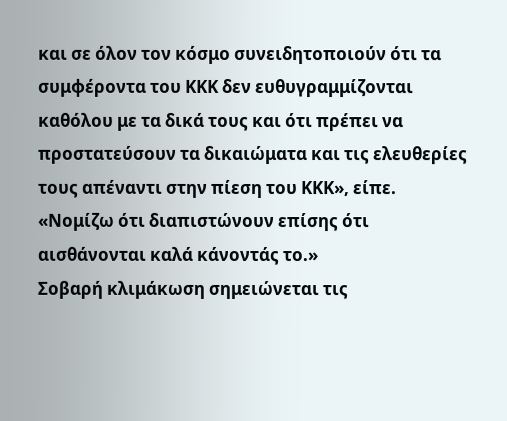και σε όλον τον κόσμο συνειδητοποιούν ότι τα συμφέροντα του ΚΚΚ δεν ευθυγραμμίζονται καθόλου με τα δικά τους και ότι πρέπει να προστατεύσουν τα δικαιώματα και τις ελευθερίες τους απέναντι στην πίεση του ΚΚΚ», είπε. «Νομίζω ότι διαπιστώνουν επίσης ότι αισθάνονται καλά κάνοντάς το.»
Σοβαρή κλιμάκωση σημειώνεται τις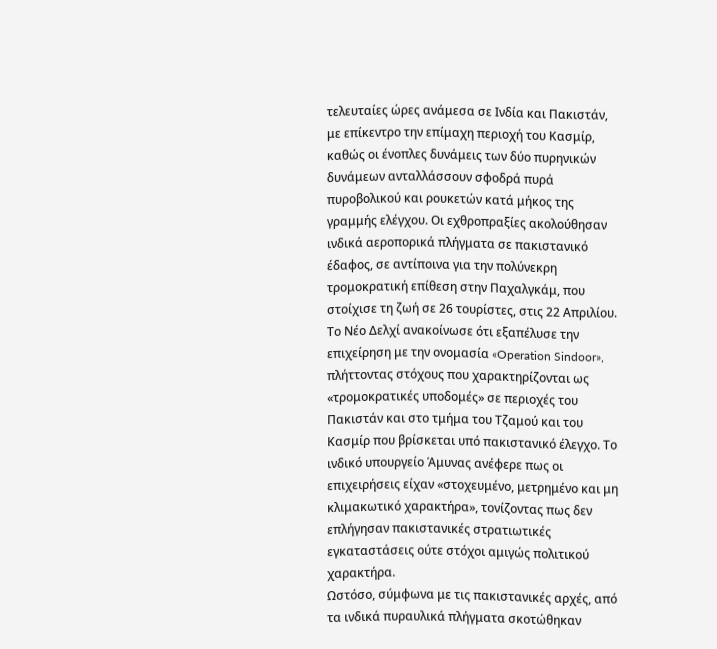τελευταίες ώρες ανάμεσα σε Ινδία και Πακιστάν, με επίκεντρο την επίμαχη περιοχή του Κασμίρ, καθώς οι ένοπλες δυνάμεις των δύο πυρηνικών δυνάμεων ανταλλάσσουν σφοδρά πυρά πυροβολικού και ρουκετών κατά μήκος της γραμμής ελέγχου. Οι εχθροπραξίες ακολούθησαν ινδικά αεροπορικά πλήγματα σε πακιστανικό έδαφος, σε αντίποινα για την πολύνεκρη τρομοκρατική επίθεση στην Παχαλγκάμ, που στοίχισε τη ζωή σε 26 τουρίστες, στις 22 Απριλίου.
Το Νέο Δελχί ανακοίνωσε ότι εξαπέλυσε την επιχείρηση με την ονομασία «Operation Sindoor», πλήττοντας στόχους που χαρακτηρίζονται ως «τρομοκρατικές υποδομές» σε περιοχές του Πακιστάν και στο τμήμα του Τζαμού και του Κασμίρ που βρίσκεται υπό πακιστανικό έλεγχο. Το ινδικό υπουργείο Άμυνας ανέφερε πως οι επιχειρήσεις είχαν «στοχευμένο, μετρημένο και μη κλιμακωτικό χαρακτήρα», τονίζοντας πως δεν επλήγησαν πακιστανικές στρατιωτικές εγκαταστάσεις ούτε στόχοι αμιγώς πολιτικού χαρακτήρα.
Ωστόσο, σύμφωνα με τις πακιστανικές αρχές, από τα ινδικά πυραυλικά πλήγματα σκοτώθηκαν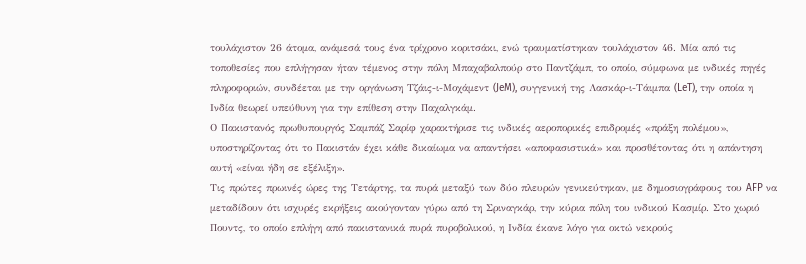τουλάχιστον 26 άτομα, ανάμεσά τους ένα τρίχρονο κοριτσάκι, ενώ τραυματίστηκαν τουλάχιστον 46. Μία από τις τοποθεσίες που επλήγησαν ήταν τέμενος στην πόλη Μπαχαβαλπούρ στο Παντζάμπ, το οποίο, σύμφωνα με ινδικές πηγές πληροφοριών, συνδέεται με την οργάνωση Τζάις-ι-Μοχάμεντ (JeM), συγγενική της Λασκάρ-ι-Τάιμπα (LeT), την οποία η Ινδία θεωρεί υπεύθυνη για την επίθεση στην Παχαλγκάμ.
Ο Πακιστανός πρωθυπουργός Σαμπάζ Σαρίφ χαρακτήρισε τις ινδικές αεροπορικές επιδρομές «πράξη πολέμου», υποστηρίζοντας ότι το Πακιστάν έχει κάθε δικαίωμα να απαντήσει «αποφασιστικά» και προσθέτοντας ότι η απάντηση αυτή «είναι ήδη σε εξέλιξη».
Τις πρώτες πρωινές ώρες της Τετάρτης, τα πυρά μεταξύ των δύο πλευρών γενικεύτηκαν, με δημοσιογράφους του AFP να μεταδίδουν ότι ισχυρές εκρήξεις ακούγονταν γύρω από τη Σριναγκάρ, την κύρια πόλη του ινδικού Κασμίρ. Στο χωριό Πουντς, το οποίο επλήγη από πακιστανικά πυρά πυροβολικού, η Ινδία έκανε λόγο για οκτώ νεκρούς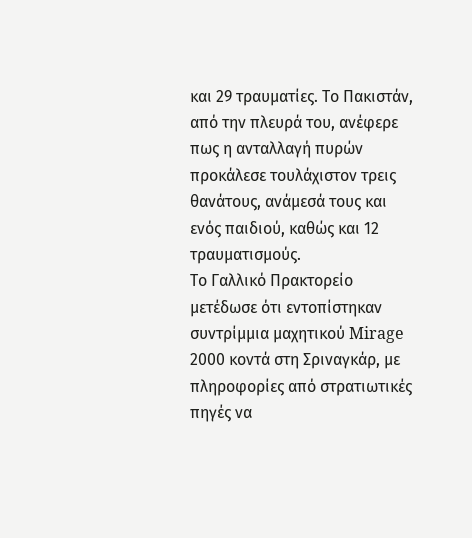και 29 τραυματίες. Το Πακιστάν, από την πλευρά του, ανέφερε πως η ανταλλαγή πυρών προκάλεσε τουλάχιστον τρεις θανάτους, ανάμεσά τους και ενός παιδιού, καθώς και 12 τραυματισμούς.
Το Γαλλικό Πρακτορείο μετέδωσε ότι εντοπίστηκαν συντρίμμια μαχητικού Mirage 2000 κοντά στη Σριναγκάρ, με πληροφορίες από στρατιωτικές πηγές να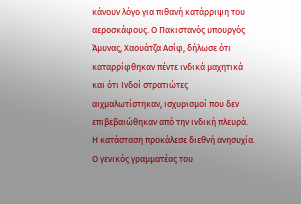κάνουν λόγο για πιθανή κατάρριψη του αεροσκάφους. Ο Πακιστανός υπουργός Άμυνας, Χαουάτζα Ασίφ, δήλωσε ότι καταρρίφθηκαν πέντε ινδικά μαχητικά και ότι Ινδοί στρατιώτες αιχμαλωτίστηκαν, ισχυρισμοί που δεν επιβεβαιώθηκαν από την ινδική πλευρά.
Η κατάσταση προκάλεσε διεθνή ανησυχία. Ο γενικός γραμματέας του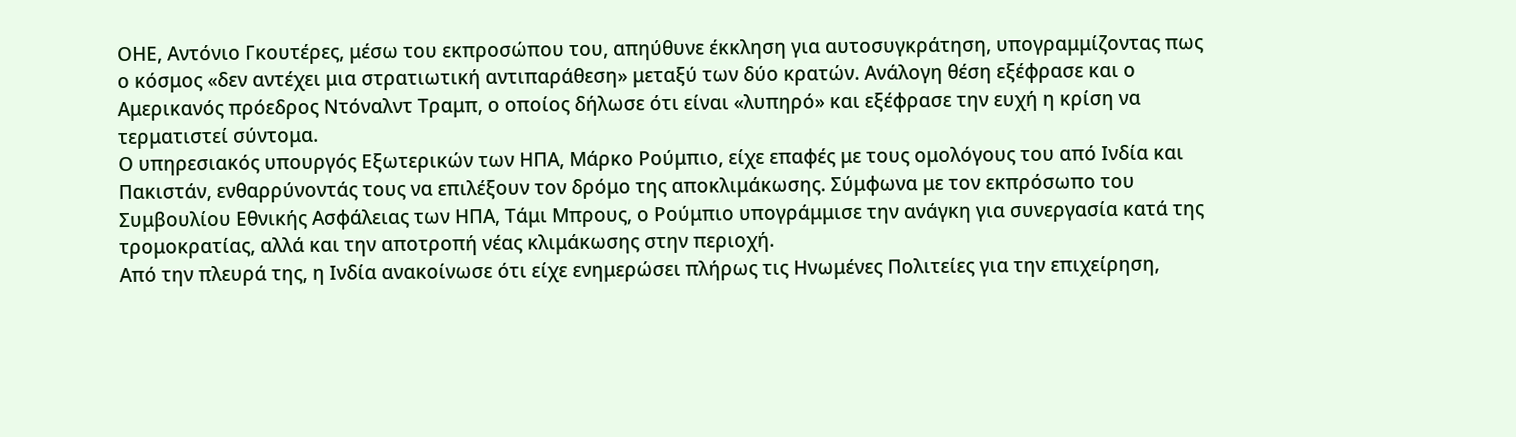ΟΗΕ, Αντόνιο Γκουτέρες, μέσω του εκπροσώπου του, απηύθυνε έκκληση για αυτοσυγκράτηση, υπογραμμίζοντας πως ο κόσμος «δεν αντέχει μια στρατιωτική αντιπαράθεση» μεταξύ των δύο κρατών. Ανάλογη θέση εξέφρασε και ο Αμερικανός πρόεδρος Ντόναλντ Τραμπ, ο οποίος δήλωσε ότι είναι «λυπηρό» και εξέφρασε την ευχή η κρίση να τερματιστεί σύντομα.
Ο υπηρεσιακός υπουργός Εξωτερικών των ΗΠΑ, Μάρκο Ρούμπιο, είχε επαφές με τους ομολόγους του από Ινδία και Πακιστάν, ενθαρρύνοντάς τους να επιλέξουν τον δρόμο της αποκλιμάκωσης. Σύμφωνα με τον εκπρόσωπο του Συμβουλίου Εθνικής Ασφάλειας των ΗΠΑ, Τάμι Μπρους, ο Ρούμπιο υπογράμμισε την ανάγκη για συνεργασία κατά της τρομοκρατίας, αλλά και την αποτροπή νέας κλιμάκωσης στην περιοχή.
Από την πλευρά της, η Ινδία ανακοίνωσε ότι είχε ενημερώσει πλήρως τις Ηνωμένες Πολιτείες για την επιχείρηση,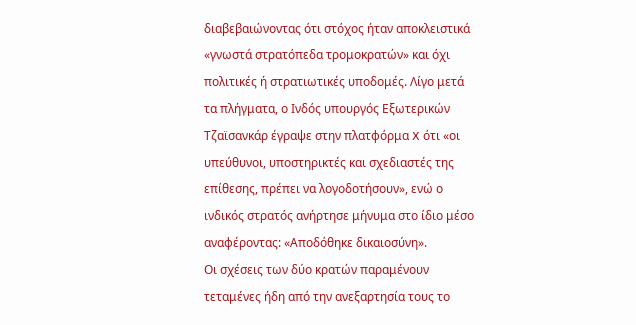διαβεβαιώνοντας ότι στόχος ήταν αποκλειστικά «γνωστά στρατόπεδα τρομοκρατών» και όχι πολιτικές ή στρατιωτικές υποδομές. Λίγο μετά τα πλήγματα, ο Ινδός υπουργός Εξωτερικών Τζαϊσανκάρ έγραψε στην πλατφόρμα X ότι «οι υπεύθυνοι, υποστηρικτές και σχεδιαστές της επίθεσης, πρέπει να λογοδοτήσουν», ενώ ο ινδικός στρατός ανήρτησε μήνυμα στο ίδιο μέσο αναφέροντας: «Αποδόθηκε δικαιοσύνη».
Οι σχέσεις των δύο κρατών παραμένουν τεταμένες ήδη από την ανεξαρτησία τους το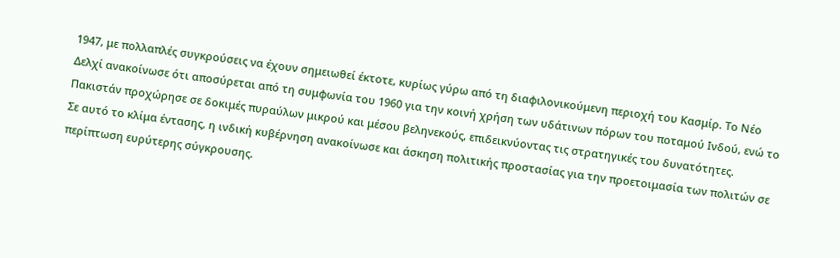1947, με πολλαπλές συγκρούσεις να έχουν σημειωθεί έκτοτε, κυρίως γύρω από τη διαφιλονικούμενη περιοχή του Κασμίρ. Το Νέο Δελχί ανακοίνωσε ότι αποσύρεται από τη συμφωνία του 1960 για την κοινή χρήση των υδάτινων πόρων του ποταμού Ινδού, ενώ το Πακιστάν προχώρησε σε δοκιμές πυραύλων μικρού και μέσου βεληνεκούς, επιδεικνύοντας τις στρατηγικές του δυνατότητες.
Σε αυτό το κλίμα έντασης, η ινδική κυβέρνηση ανακοίνωσε και άσκηση πολιτικής προστασίας για την προετοιμασία των πολιτών σε περίπτωση ευρύτερης σύγκρουσης.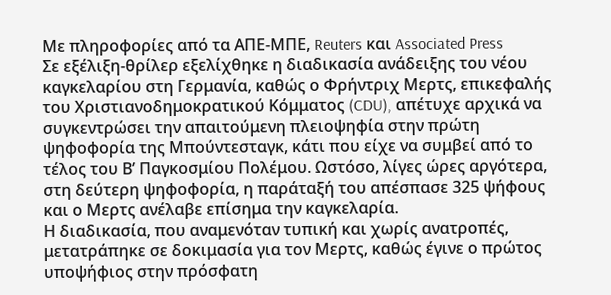Με πληροφορίες από τα ΑΠΕ-ΜΠΕ, Reuters και Associated Press
Σε εξέλιξη-θρίλερ εξελίχθηκε η διαδικασία ανάδειξης του νέου καγκελαρίου στη Γερμανία, καθώς ο Φρήντριχ Μερτς, επικεφαλής του Χριστιανοδημοκρατικού Κόμματος (CDU), απέτυχε αρχικά να συγκεντρώσει την απαιτούμενη πλειοψηφία στην πρώτη ψηφοφορία της Μπούντεσταγκ, κάτι που είχε να συμβεί από το τέλος του Β’ Παγκοσμίου Πολέμου. Ωστόσο, λίγες ώρες αργότερα, στη δεύτερη ψηφοφορία, η παράταξή του απέσπασε 325 ψήφους και ο Μερτς ανέλαβε επίσημα την καγκελαρία.
Η διαδικασία, που αναμενόταν τυπική και χωρίς ανατροπές, μετατράπηκε σε δοκιμασία για τον Μερτς, καθώς έγινε ο πρώτος υποψήφιος στην πρόσφατη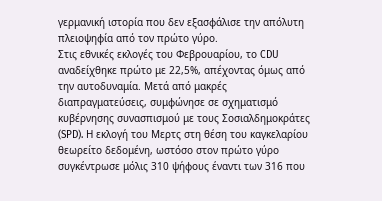γερμανική ιστορία που δεν εξασφάλισε την απόλυτη πλειοψηφία από τον πρώτο γύρο.
Στις εθνικές εκλογές του Φεβρουαρίου, το CDU αναδείχθηκε πρώτο με 22,5%, απέχοντας όμως από την αυτοδυναμία. Μετά από μακρές διαπραγματεύσεις, συμφώνησε σε σχηματισμό κυβέρνησης συνασπισμού με τους Σοσιαλδημοκράτες (SPD). Η εκλογή του Μερτς στη θέση του καγκελαρίου θεωρείτο δεδομένη, ωστόσο στον πρώτο γύρο συγκέντρωσε μόλις 310 ψήφους έναντι των 316 που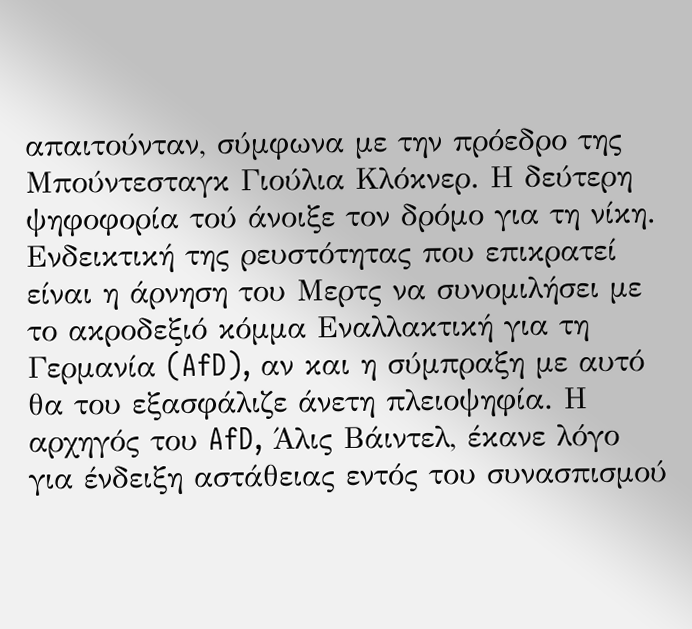απαιτούνταν, σύμφωνα με την πρόεδρο της Μπούντεσταγκ Γιούλια Κλόκνερ. Η δεύτερη ψηφοφορία τού άνοιξε τον δρόμο για τη νίκη.
Ενδεικτική της ρευστότητας που επικρατεί είναι η άρνηση του Μερτς να συνομιλήσει με το ακροδεξιό κόμμα Εναλλακτική για τη Γερμανία (AfD), αν και η σύμπραξη με αυτό θα του εξασφάλιζε άνετη πλειοψηφία. Η αρχηγός του AfD, Άλις Βάιντελ, έκανε λόγο για ένδειξη αστάθειας εντός του συνασπισμού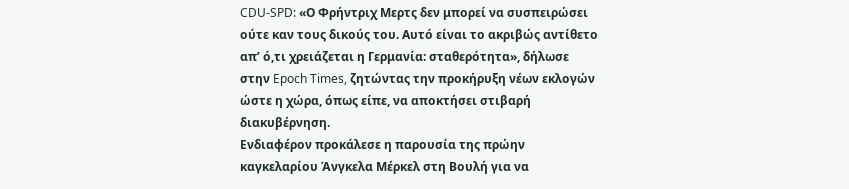CDU-SPD: «Ο Φρήντριχ Μερτς δεν μπορεί να συσπειρώσει ούτε καν τους δικούς του. Αυτό είναι το ακριβώς αντίθετο απ’ ό,τι χρειάζεται η Γερμανία: σταθερότητα», δήλωσε στην Epoch Times, ζητώντας την προκήρυξη νέων εκλογών ώστε η χώρα, όπως είπε, να αποκτήσει στιβαρή διακυβέρνηση.
Ενδιαφέρον προκάλεσε η παρουσία της πρώην καγκελαρίου Άνγκελα Μέρκελ στη Βουλή για να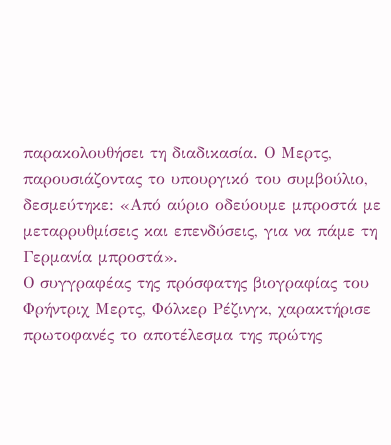παρακολουθήσει τη διαδικασία. Ο Μερτς, παρουσιάζοντας το υπουργικό του συμβούλιο, δεσμεύτηκε: «Από αύριο οδεύουμε μπροστά με μεταρρυθμίσεις και επενδύσεις, για να πάμε τη Γερμανία μπροστά».
Ο συγγραφέας της πρόσφατης βιογραφίας του Φρήντριχ Μερτς, Φόλκερ Ρέζινγκ, χαρακτήρισε πρωτοφανές το αποτέλεσμα της πρώτης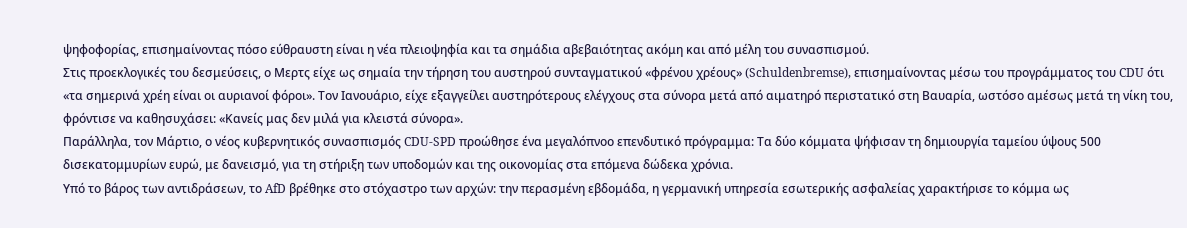ψηφοφορίας, επισημαίνοντας πόσο εύθραυστη είναι η νέα πλειοψηφία και τα σημάδια αβεβαιότητας ακόμη και από μέλη του συνασπισμού.
Στις προεκλογικές του δεσμεύσεις, ο Μερτς είχε ως σημαία την τήρηση του αυστηρού συνταγματικού «φρένου χρέους» (Schuldenbremse), επισημαίνοντας μέσω του προγράμματος του CDU ότι «τα σημερινά χρέη είναι οι αυριανοί φόροι». Τον Ιανουάριο, είχε εξαγγείλει αυστηρότερους ελέγχους στα σύνορα μετά από αιματηρό περιστατικό στη Βαυαρία, ωστόσο αμέσως μετά τη νίκη του, φρόντισε να καθησυχάσει: «Κανείς μας δεν μιλά για κλειστά σύνορα».
Παράλληλα, τον Μάρτιο, ο νέος κυβερνητικός συνασπισμός CDU-SPD προώθησε ένα μεγαλόπνοο επενδυτικό πρόγραμμα: Τα δύο κόμματα ψήφισαν τη δημιουργία ταμείου ύψους 500 δισεκατομμυρίων ευρώ, με δανεισμό, για τη στήριξη των υποδομών και της οικονομίας στα επόμενα δώδεκα χρόνια.
Υπό το βάρος των αντιδράσεων, το AfD βρέθηκε στο στόχαστρο των αρχών: την περασμένη εβδομάδα, η γερμανική υπηρεσία εσωτερικής ασφαλείας χαρακτήρισε το κόμμα ως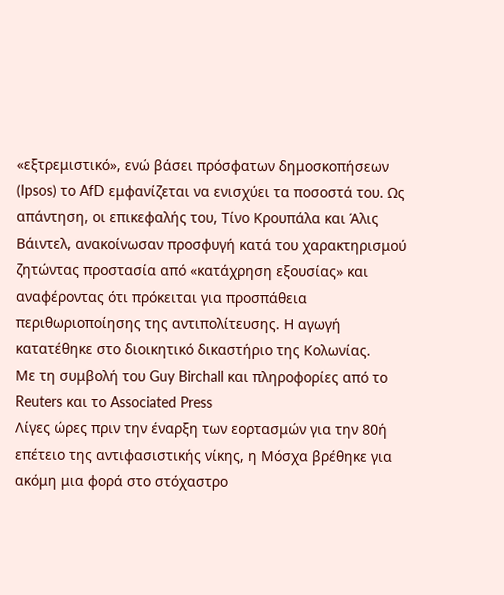«εξτρεμιστικό», ενώ βάσει πρόσφατων δημοσκοπήσεων (Ipsos) το AfD εμφανίζεται να ενισχύει τα ποσοστά του. Ως απάντηση, οι επικεφαλής του, Τίνο Κρουπάλα και Άλις Βάιντελ, ανακοίνωσαν προσφυγή κατά του χαρακτηρισμού ζητώντας προστασία από «κατάχρηση εξουσίας» και αναφέροντας ότι πρόκειται για προσπάθεια περιθωριοποίησης της αντιπολίτευσης. Η αγωγή κατατέθηκε στο διοικητικό δικαστήριο της Κολωνίας.
Με τη συμβολή του Guy Birchall και πληροφορίες από το Reuters και το Associated Press
Λίγες ώρες πριν την έναρξη των εορτασμών για την 80ή επέτειο της αντιφασιστικής νίκης, η Μόσχα βρέθηκε για ακόμη μια φορά στο στόχαστρο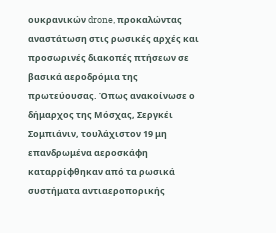ουκρανικών drone, προκαλώντας αναστάτωση στις ρωσικές αρχές και προσωρινές διακοπές πτήσεων σε βασικά αεροδρόμια της πρωτεύουσας. Όπως ανακοίνωσε ο δήμαρχος της Μόσχας, Σεργκέι Σομπιάνιν, τουλάχιστον 19 μη επανδρωμένα αεροσκάφη καταρρίφθηκαν από τα ρωσικά συστήματα αντιαεροπορικής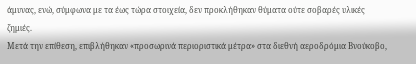άμυνας, ενώ, σύμφωνα με τα έως τώρα στοιχεία, δεν προκλήθηκαν θύματα ούτε σοβαρές υλικές ζημιές.
Μετά την επίθεση, επιβλήθηκαν «προσωρινά περιοριστικά μέτρα» στα διεθνή αεροδρόμια Βνούκοβο,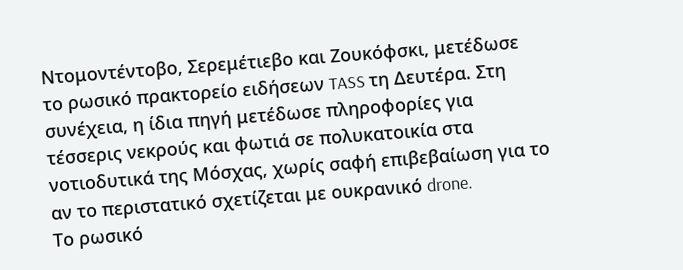Ντομοντέντοβο, Σερεμέτιεβο και Ζουκόφσκι, μετέδωσε το ρωσικό πρακτορείο ειδήσεων TASS τη Δευτέρα. Στη συνέχεια, η ίδια πηγή μετέδωσε πληροφορίες για τέσσερις νεκρούς και φωτιά σε πολυκατοικία στα νοτιοδυτικά της Μόσχας, χωρίς σαφή επιβεβαίωση για το αν το περιστατικό σχετίζεται με ουκρανικό drone.
Το ρωσικό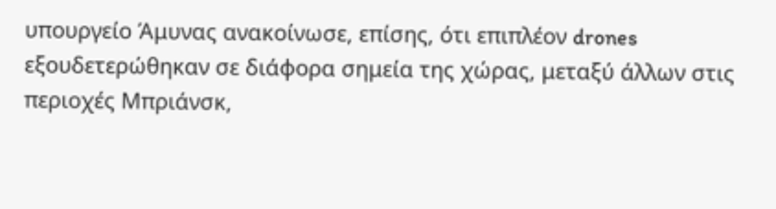υπουργείο Άμυνας ανακοίνωσε, επίσης, ότι επιπλέον drones εξουδετερώθηκαν σε διάφορα σημεία της χώρας, μεταξύ άλλων στις περιοχές Μπριάνσκ,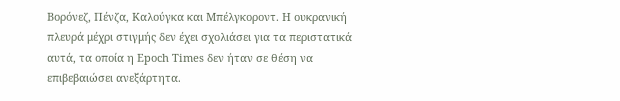Βορόνεζ, Πένζα, Καλούγκα και Μπέλγκοροντ. Η ουκρανική πλευρά μέχρι στιγμής δεν έχει σχολιάσει για τα περιστατικά αυτά, τα οποία η Epoch Times δεν ήταν σε θέση να επιβεβαιώσει ανεξάρτητα.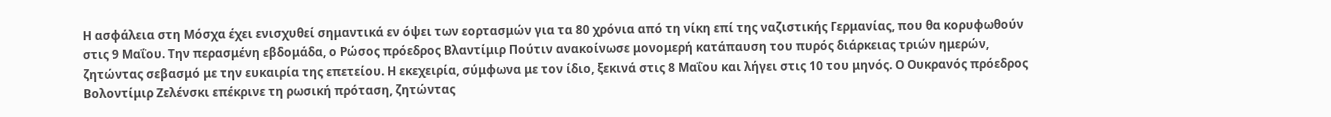Η ασφάλεια στη Μόσχα έχει ενισχυθεί σημαντικά εν όψει των εορτασμών για τα 80 χρόνια από τη νίκη επί της ναζιστικής Γερμανίας, που θα κορυφωθούν στις 9 Μαΐου. Την περασμένη εβδομάδα, ο Ρώσος πρόεδρος Βλαντίμιρ Πούτιν ανακοίνωσε μονομερή κατάπαυση του πυρός διάρκειας τριών ημερών, ζητώντας σεβασμό με την ευκαιρία της επετείου. Η εκεχειρία, σύμφωνα με τον ίδιο, ξεκινά στις 8 Μαΐου και λήγει στις 10 του μηνός. Ο Ουκρανός πρόεδρος Βολοντίμιρ Ζελένσκι επέκρινε τη ρωσική πρόταση, ζητώντας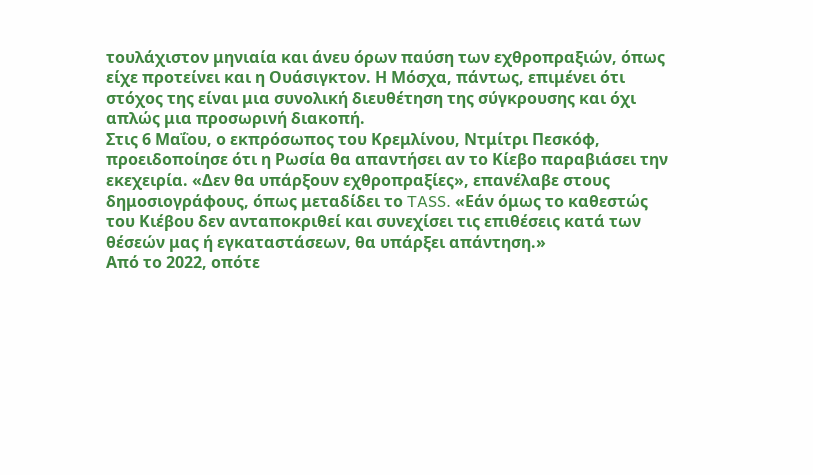τουλάχιστον μηνιαία και άνευ όρων παύση των εχθροπραξιών, όπως είχε προτείνει και η Ουάσιγκτον. Η Μόσχα, πάντως, επιμένει ότι στόχος της είναι μια συνολική διευθέτηση της σύγκρουσης και όχι απλώς μια προσωρινή διακοπή.
Στις 6 Μαΐου, ο εκπρόσωπος του Κρεμλίνου, Ντμίτρι Πεσκόφ, προειδοποίησε ότι η Ρωσία θα απαντήσει αν το Κίεβο παραβιάσει την εκεχειρία. «Δεν θα υπάρξουν εχθροπραξίες», επανέλαβε στους δημοσιογράφους, όπως μεταδίδει το TASS. «Εάν όμως το καθεστώς του Κιέβου δεν ανταποκριθεί και συνεχίσει τις επιθέσεις κατά των θέσεών μας ή εγκαταστάσεων, θα υπάρξει απάντηση.»
Από το 2022, οπότε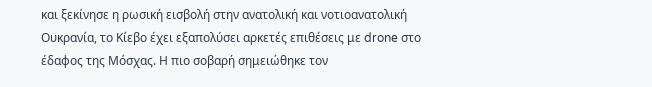και ξεκίνησε η ρωσική εισβολή στην ανατολική και νοτιοανατολική Ουκρανία, το Κίεβο έχει εξαπολύσει αρκετές επιθέσεις με drone στο έδαφος της Μόσχας. Η πιο σοβαρή σημειώθηκε τον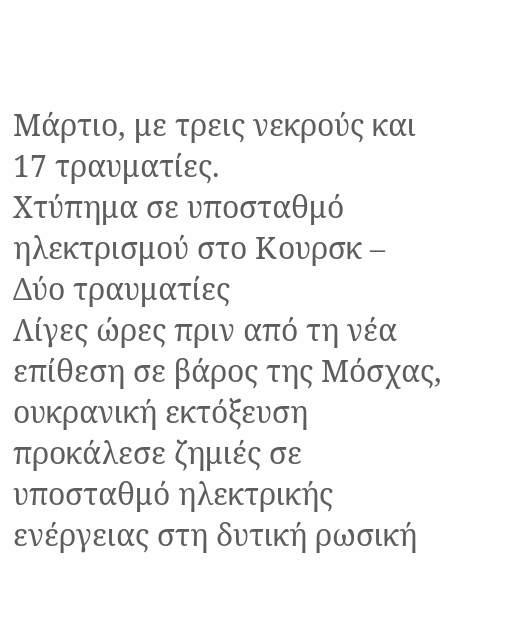Μάρτιο, με τρεις νεκρούς και 17 τραυματίες.
Χτύπημα σε υποσταθμό ηλεκτρισμού στο Κουρσκ – Δύο τραυματίες
Λίγες ώρες πριν από τη νέα επίθεση σε βάρος της Μόσχας, ουκρανική εκτόξευση προκάλεσε ζημιές σε υποσταθμό ηλεκτρικής ενέργειας στη δυτική ρωσική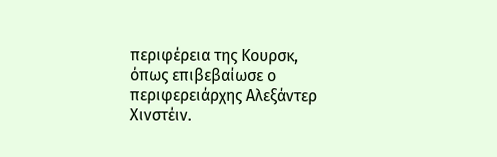περιφέρεια της Κουρσκ, όπως επιβεβαίωσε ο περιφερειάρχης Αλεξάντερ Χινστέιν.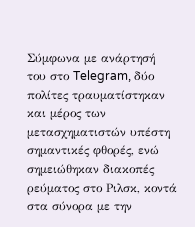Σύμφωνα με ανάρτησή του στο Telegram, δύο πολίτες τραυματίστηκαν και μέρος των μετασχηματιστών υπέστη σημαντικές φθορές, ενώ σημειώθηκαν διακοπές ρεύματος στο Ριλσκ, κοντά στα σύνορα με την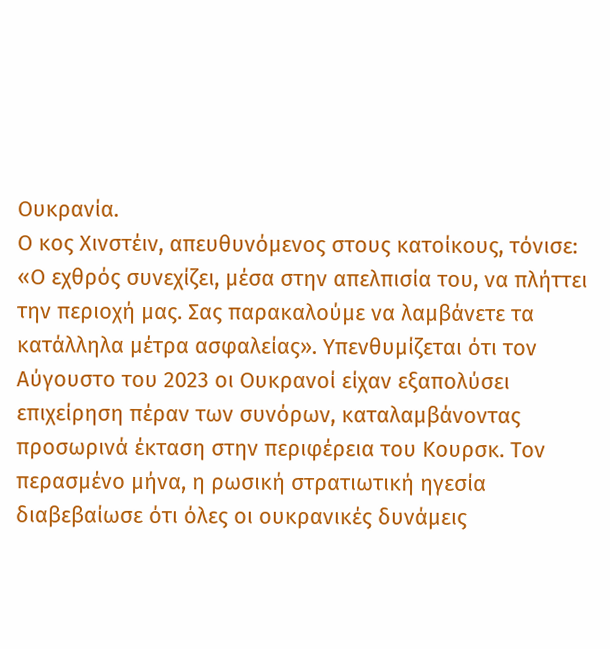Ουκρανία.
Ο κος Χινστέιν, απευθυνόμενος στους κατοίκους, τόνισε: «Ο εχθρός συνεχίζει, μέσα στην απελπισία του, να πλήττει την περιοχή μας. Σας παρακαλούμε να λαμβάνετε τα κατάλληλα μέτρα ασφαλείας». Υπενθυμίζεται ότι τον Αύγουστο του 2023 οι Ουκρανοί είχαν εξαπολύσει επιχείρηση πέραν των συνόρων, καταλαμβάνοντας προσωρινά έκταση στην περιφέρεια του Κουρσκ. Τον περασμένο μήνα, η ρωσική στρατιωτική ηγεσία διαβεβαίωσε ότι όλες οι ουκρανικές δυνάμεις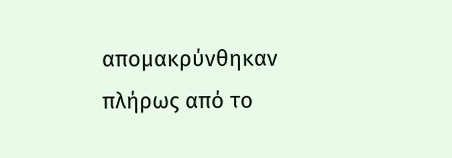απομακρύνθηκαν πλήρως από το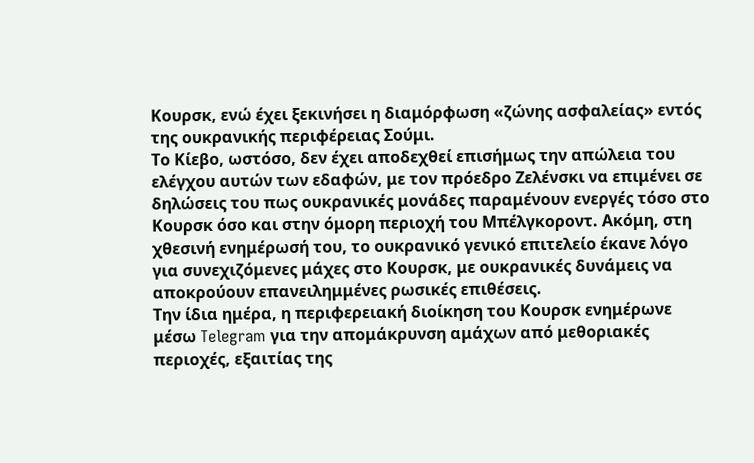Κουρσκ, ενώ έχει ξεκινήσει η διαμόρφωση «ζώνης ασφαλείας» εντός της ουκρανικής περιφέρειας Σούμι.
Το Κίεβο, ωστόσο, δεν έχει αποδεχθεί επισήμως την απώλεια του ελέγχου αυτών των εδαφών, με τον πρόεδρο Ζελένσκι να επιμένει σε δηλώσεις του πως ουκρανικές μονάδες παραμένουν ενεργές τόσο στο Κουρσκ όσο και στην όμορη περιοχή του Μπέλγκοροντ. Ακόμη, στη χθεσινή ενημέρωσή του, το ουκρανικό γενικό επιτελείο έκανε λόγο για συνεχιζόμενες μάχες στο Κουρσκ, με ουκρανικές δυνάμεις να αποκρούουν επανειλημμένες ρωσικές επιθέσεις.
Την ίδια ημέρα, η περιφερειακή διοίκηση του Κουρσκ ενημέρωνε μέσω Telegram για την απομάκρυνση αμάχων από μεθοριακές περιοχές, εξαιτίας της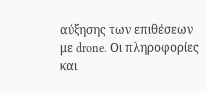αύξησης των επιθέσεων με drone. Οι πληροφορίες και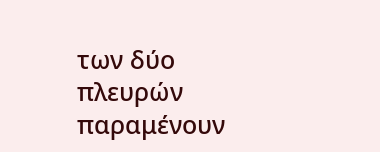των δύο πλευρών παραμένουν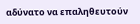αδύνατο να επαληθευτούν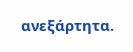ανεξάρτητα.